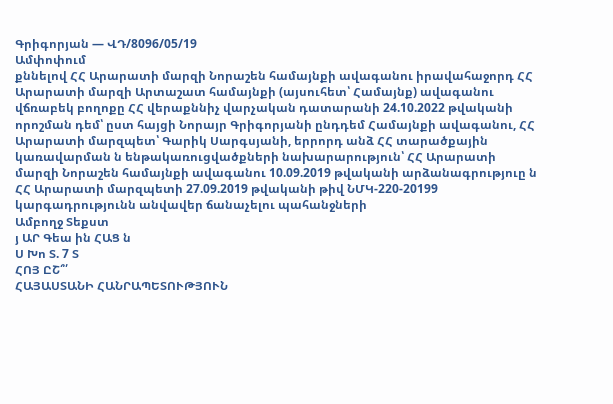Գրիգորյան — ՎԴ/8096/05/19
Ամփոփում
քննելով ՀՀ Արարատի մարզի Նորաշեն համայնքի ավագանու իրավահաջորդ ՀՀ Արարատի մարզի Արտաշատ համայնքի (այսուհետ՝ Համայնք) ավագանու վճռաբեկ բողոքը ՀՀ վերաքննիչ վարչական դատարանի 24.10.2022 թվականի որոշման դեմ՝ ըստ հայցի Նորայր Գրիգորյանի ընդդեմ Համայնքի ավագանու, ՀՀ Արարատի մարզպետ՝ Գարիկ Սարգսյանի, երրորդ անձ ՀՀ տարածքային կառավարման ն ենթակառուցվածքների նախարարություն՝ ՀՀ Արարատի մարզի Նորաշեն համայնքի ավագանու 10.09.2019 թվականի արձանագրություը ն ՀՀ Արարատի մարզպետի 27.09.2019 թվականի թիվ ՆՄԿ-220-20199 կարգադրությունն անվավեր ճանաչելու պահանջների
Ամբողջ Տեքստ
յ ԱՐ Գեա ին ՀԱՑ ն
Ս Խո Տ. 7 Տ
ՀՈՅ ԸՇ՞՛
ՀԱՅԱՍՏԱՆԻ ՀԱՆՐԱՊԵՏՈՒԹՅՈՒՆ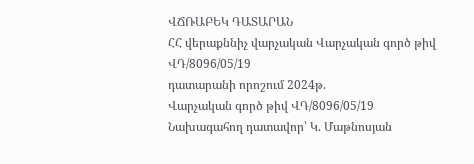ՎՃՌԱԲԵԿ ԴԱՏԱՐԱՆ
ՀՀ վերաքննիչ վարչական Վարչական գործ թիվ ՎԴ/8096/05/19
դատարանի որոշում 2024թ.
Վարչական գործ թիվ ՎԴ/8096/05/19
Նախագահող դատավոր՝ Կ. Մաթնոսյան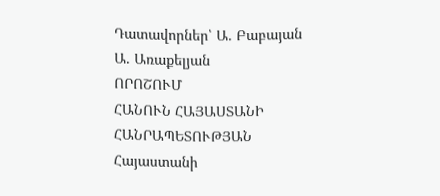Դատավորներ՝ Ա. Բաբայան
Ա. Առաքելյան
ՈՐՈՇՈՒՄ
ՀԱՆՈՒՆ ՀԱՅԱՍՏԱՆԻ ՀԱՆՐԱՊԵՏՈՒԹՅԱՆ
Հայաստանի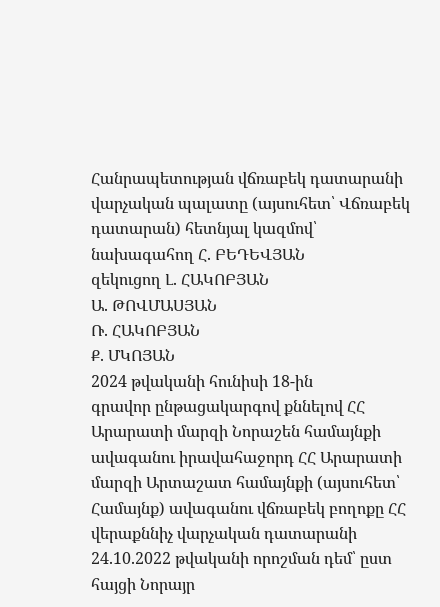Հանրապետության վճռաբեկ դատարանի վարչական պալատը (այսուհետ՝ Վճռաբեկ դատարան) հետնյալ կազմով՝
նախագահող Հ. ԲԵԴԵՎՅԱՆ
զեկուցող Լ. ՀԱԿՈԲՅԱՆ
Ա. ԹՈՎՄԱՍՅԱՆ
Ռ. ՀԱԿՈԲՅԱՆ
Ք. ՄԿՈՅԱՆ
2024 թվականի հունիսի 18-ին
գրավոր ընթացակարգով քննելով ՀՀ Արարատի մարզի Նորաշեն համայնքի ավագանու իրավահաջորդ ՀՀ Արարատի մարզի Արտաշատ համայնքի (այսուհետ՝ Համայնք) ավագանու վճռաբեկ բողոքը ՀՀ վերաքննիչ վարչական դատարանի 24.10.2022 թվականի որոշման դեմ՝ ըստ հայցի Նորայր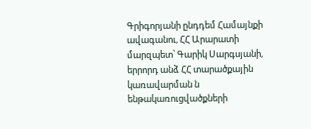Գրիգորյանի ընդդեմ Համայնքի ավագանու, ՀՀ Արարատի մարզպետ՝ Գարիկ Սարգսյանի, երրորդ անձ ՀՀ տարածքային կառավարման ն ենթակառուցվածքների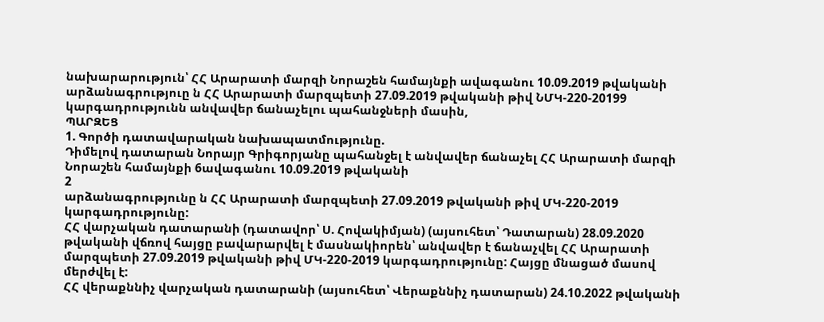նախարարություն՝ ՀՀ Արարատի մարզի Նորաշեն համայնքի ավագանու 10.09.2019 թվականի արձանագրություը ն ՀՀ Արարատի մարզպետի 27.09.2019 թվականի թիվ ՆՄԿ-220-20199 կարգադրությունն անվավեր ճանաչելու պահանջների մասին,
ՊԱՐԶԵՑ
1. Գործի դատավարական նախապատմությունը.
Դիմելով դատարան Նորայր Գրիգորյանը պահանջել է անվավեր ճանաչել ՀՀ Արարատի մարզի Նորաշեն համայնքի 6ավագանու 10.09.2019 թվականի
2
արձանագրությունը ն ՀՀ Արարատի մարզպետի 27.09.2019 թվականի թիվ ՄԿ-220-2019 կարգադրությունը:
ՀՀ վարչական դատարանի (դատավոր՝ Ս. Հովակիմյան) (այսուհետ՝ Դատարան) 28.09.2020 թվականի վճռով հայցը բավարարվել է մասնակիորեն՝ անվավեր է ճանաչվել ՀՀ Արարատի մարզպետի 27.09.2019 թվականի թիվ ՄԿ-220-2019 կարգադրությունը: Հայցը մնացած մասով մերժվել է:
ՀՀ վերաքննիչ վարչական դատարանի (այսուհետ՝ Վերաքննիչ դատարան) 24.10.2022 թվականի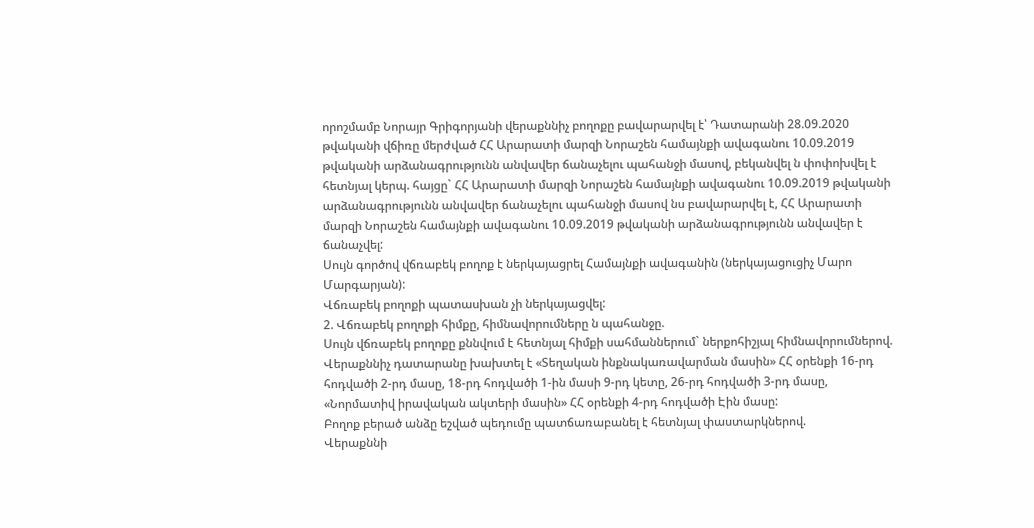որոշմամբ Նորայր Գրիգորյանի վերաքննիչ բողոքը բավարարվել է՝ Դատարանի 28.09.2020 թվականի վճիռը մերժված ՀՀ Արարատի մարզի Նորաշեն համայնքի ավագանու 10.09.2019 թվականի արձանագրությունն անվավեր ճանաչելու պահանջի մասով, բեկանվել ն փոփոխվել է հետնյալ կերպ. հայցը` ՀՀ Արարատի մարզի Նորաշեն համայնքի ավագանու 10.09.2019 թվականի արձանագրությունն անվավեր ճանաչելու պահանջի մասով նս բավարարվել է, ՀՀ Արարատի մարզի Նորաշեն համայնքի ավագանու 10.09.2019 թվականի արձանագրությունն անվավեր է ճանաչվել:
Սույն գործով վճռաբեկ բողոք է ներկայացրել Համայնքի ավագանին (ներկայացուցիչ Մարո Մարգարյան):
Վճռաբեկ բողոքի պատասխան չի ներկայացվել:
2. Վճռաբեկ բողոքի հիմքը, հիմնավորումները ն պահանջը.
Սույն վճռաբեկ բողոքը քննվում է հետնյալ հիմքի սահմաններում` ներքոհիշյալ հիմնավորումներով.
Վերաքննիչ դատարանը խախտել է «Տեղական ինքնակառավարման մասին» ՀՀ օրենքի 16-րդ հոդվածի 2-րդ մասը, 18-րդ հոդվածի 1-ին մասի 9-րդ կետը, 26-րդ հոդվածի 3-րդ մասը, «Նորմատիվ իրավական ակտերի մասին» ՀՀ օրենքի 4-րդ հոդվածի Էին մասը:
Բողոք բերած անձը եշված պեդումը պատճառաբանել է հետնյալ փաստարկներով.
Վերաքննի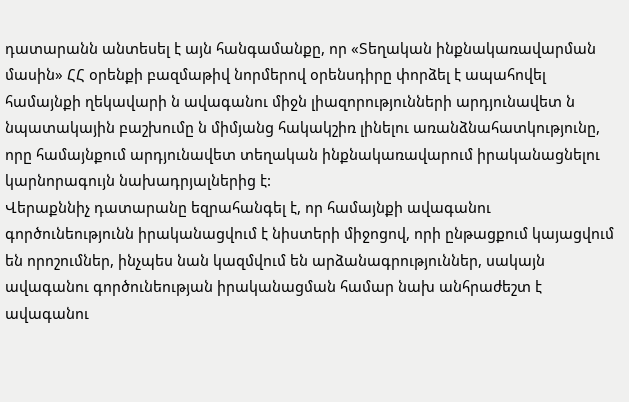դատարանն անտեսել է այն հանգամանքը, որ «Տեղական ինքնակառավարման մասին» ՀՀ օրենքի բազմաթիվ նորմերով օրենսդիրը փորձել է ապահովել համայնքի ղեկավարի ն ավագանու միջն լիազորությունների արդյունավետ ն նպատակային բաշխումը ն միմյանց հակակշիռ լինելու առանձնահատկությունը, որը համայնքում արդյունավետ տեղական ինքնակառավարում իրականացնելու կարնորագույն նախադրյալներից է:
Վերաքննիչ դատարանը եզրահանգել է, որ համայնքի ավագանու գործունեությունն իրականացվում է նիստերի միջոցով, որի ընթացքում կայացվում են որոշումներ, ինչպես նան կազմվում են արձանագրություններ, սակայն ավագանու գործունեության իրականացման համար նախ անհրաժեշտ է ավագանու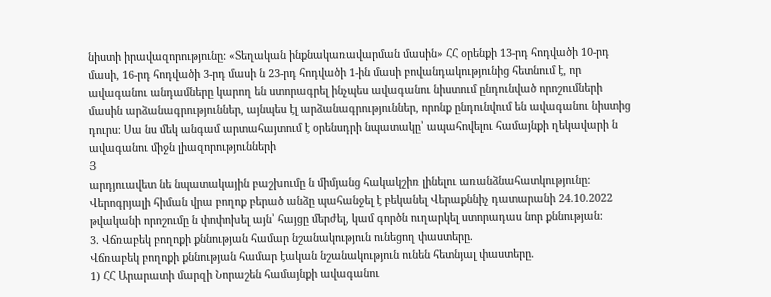նիստի իրավազորությունը: «Տեղական ինքնակառավարման մասին» ՀՀ օրենքի 13-րդ հոդվածի 10-րդ մասի, 16-րդ հոդվածի 3-րդ մասի ն 23-րդ հոդվածի 1-ին մասի բովանդակությունից հետնում է, որ ավագանու անդամները կարող են ստորագրել ինչպես ավագանու նիստում ընդունված որոշումների մասին արձանագրություններ, այնպես էլ արձանագրություններ, որոնք ընդունվում են ավագանու նիստից դուրս: Սա նս մեկ անգամ արտահայտում է օրենսդրի նպատակը՝ ապահովելու համայնքի ղեկավարի ն ավագանու միջն լիազորությունների
Յ
արդյուավետ նե նպատակային բաշխումը ն միմյանց հակակշիռ լինելու առանձնահատկությունը:
Վերոգրյալի հիման վրա բողոք բերած անձը պահանջել է բեկանել Վերաքննիչ դատարանի 24.10.2022 թվականի որոշումը ն փոփոխել այն՝ հայցը մերժել, կամ գործն ուղարկել ստորադաս նոր քննության:
3. Վճռաբեկ բողոքի քննության համար նշանակություն ունեցող փաստերը.
Վճռաբեկ բողոքի քննության համար էական նշանակություն ունեն հետնյալ փաստերը.
1) ՀՀ Արարատի մարզի Նորաշեն համայնքի ավագանու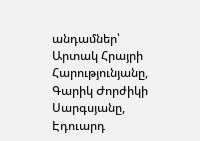անդամներ՝ Արտակ Հրայրի Հարությունյանը, Գարիկ Ժորժիկի Սարգսյանը, Էդուարդ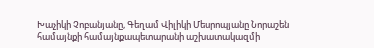Խաչիկի Չոբանյանը, Գեղամ Վիլիկի Մեսրոպյանը Նորաշեն համայնքի համայնքապետարանի աշխատակազմի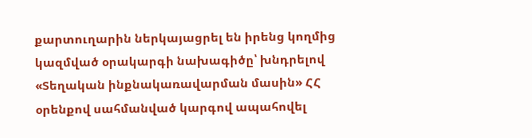քարտուղարին ներկայացրել են իրենց կողմից կազմված օրակարգի նախագիծը՝ խնդրելով «Տեղական ինքնակառավարման մասին» ՀՀ օրենքով սահմանված կարգով ապահովել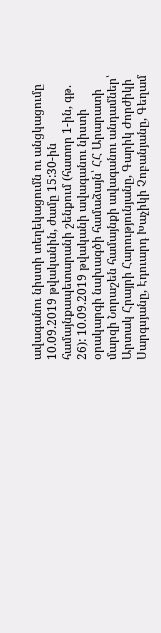ավագանու նիստի տեղեկացումն ու անցկացումը 10.09.2019 թվականին, ժամը 15:30-ին համայնքապետարանի շենքում (հատոր 1-ին, գթ. 26): 10.09.2019 թվականի ավագանու նիստի օրակարգի նախագծի համաձայն՝ ՀՀ Արարատի մարզի Նորաշեն համայնքի ավագանու անդամներ՝ Արտակ Հրայրի Հարությունյանը, Գարիկ Ժորժիկի Սարգսյանը, Էդուարդ Խաչիկի Չոբանյանը, Գեղամ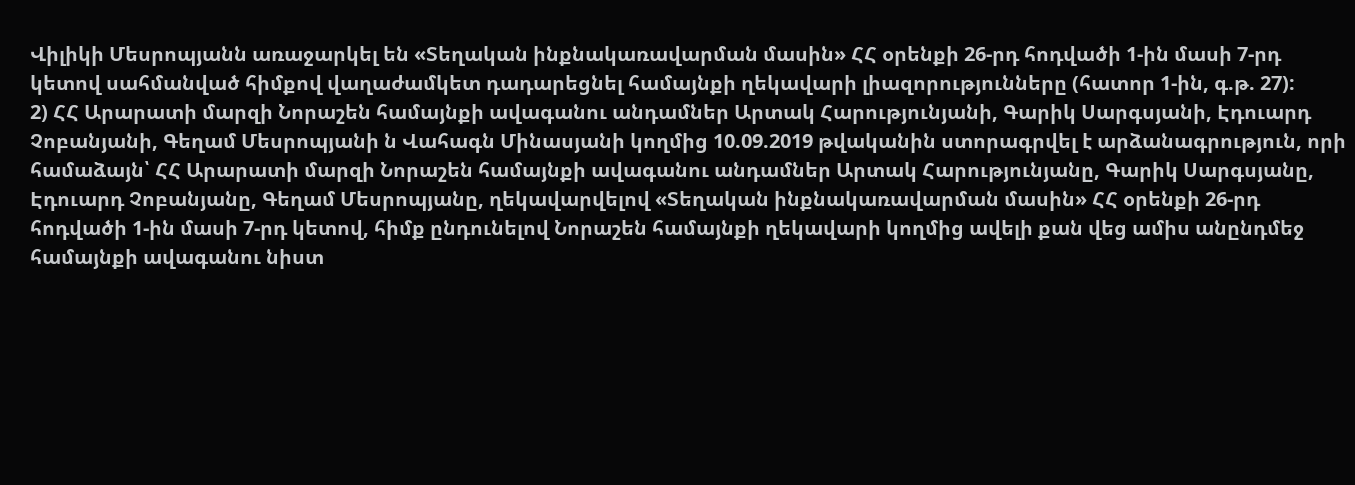Վիլիկի Մեսրոպյանն առաջարկել են «Տեղական ինքնակառավարման մասին» ՀՀ օրենքի 26-րդ հոդվածի 1-ին մասի 7-րդ կետով սահմանված հիմքով վաղաժամկետ դադարեցնել համայնքի ղեկավարի լիազորությունները (հատոր 1-ին, գ.թ. 27):
2) ՀՀ Արարատի մարզի Նորաշեն համայնքի ավագանու անդամներ Արտակ Հարությունյանի, Գարիկ Սարգսյանի, Էդուարդ Չոբանյանի, Գեղամ Մեսրոպյանի ն Վահագն Մինասյանի կողմից 10.09.2019 թվականին ստորագրվել է արձանագրություն, որի համաձայն՝ ՀՀ Արարատի մարզի Նորաշեն համայնքի ավագանու անդամներ Արտակ Հարությունյանը, Գարիկ Սարգսյանը, Էդուարդ Չոբանյանը, Գեղամ Մեսրոպյանը, ղեկավարվելով «Տեղական ինքնակառավարման մասին» ՀՀ օրենքի 26-րդ հոդվածի 1-ին մասի 7-րդ կետով, հիմք ընդունելով Նորաշեն համայնքի ղեկավարի կողմից ավելի քան վեց ամիս անընդմեջ համայնքի ավագանու նիստ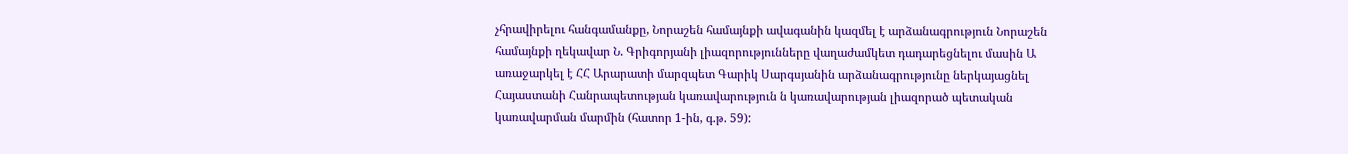չհրավիրելու հանգամանքը, Նորաշեն համայնքի ավագանին կազմել է արձանագրություն Նորաշեն համայնքի ղեկավար Ն. Գրիգորյանի լիազորությունները վաղաժամկետ դադարեցնելու մասին Ա առաջարկել է ՀՀ Արարատի մարզպետ Գարիկ Սարգսյանին արձանագրությունը ներկայացնել Հայաստանի Հանրապետության կառավարություն ն կառավարության լիազորած պետական կառավարման մարմին (հատոր 1-ին, գ.թ. 59):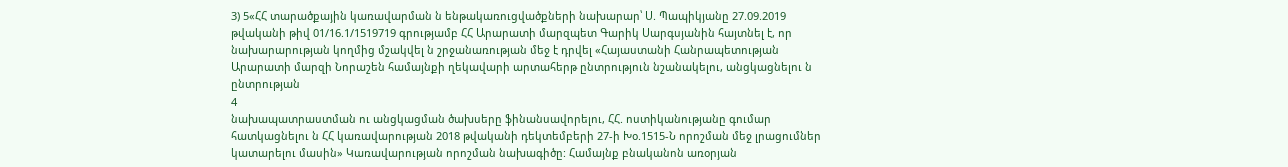3) 5«ՀՀ տարածքային կառավարման ն ենթակառուցվածքների նախարար՝ Ս. Պապիկյանը 27.09.2019 թվականի թիվ 01/16.1/1519719 գրությամբ ՀՀ Արարատի մարզպետ Գարիկ Սարգսյանին հայտնել է, որ նախարարության կողմից մշակվել ն շրջանառության մեջ է դրվել «Հայաստանի Հանրապետության Արարատի մարզի Նորաշեն համայնքի ղեկավարի արտահերթ ընտրություն նշանակելու, անցկացնելու ն ընտրության
4
նախապատրաստման ու անցկացման ծախսերը ֆինանսավորելու, ՀՀ. ոստիկանությանը գումար հատկացնելու ն ՀՀ կառավարության 2018 թվականի դեկտեմբերի 27-ի Խօ.1515-Ն որոշման մեջ լրացումներ կատարելու մասին» Կառավարության որոշման նախագիծը: Համայնք բնականոն առօրյան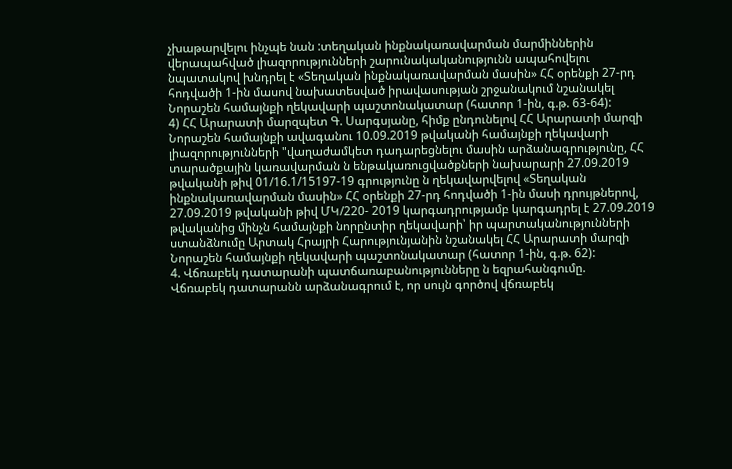չխաթարվելու ինչպե նան :տեղական ինքնակառավարման մարմիններին վերապահված լիազորությունների շարունակականությունն ապահովելու նպատակով խնդրել է «Տեղական ինքնակառավարման մասին» ՀՀ օրենքի 27-րդ հոդվածի 1-ին մասով նախատեսված իրավասության շրջանակում նշանակել Նորաշեն համայնքի ղեկավարի պաշտոնակատար (հատոր 1-ին, գ.թ. 63-64):
4) ՀՀ Արարատի մարզպետ Գ. Սարգսյանը, հիմք ընդունելով ՀՀ Արարատի մարզի Նորաշեն համայնքի ավագանու 10.09.2019 թվականի համայնքի ղեկավարի լիազորությունների "վաղաժամկետ դադարեցնելու մասին արձանագրությունը, ՀՀ տարածքային կառավարման ն ենթակառուցվածքների նախարարի 27.09.2019 թվականի թիվ 01/16.1/15197-19 գրությունը ն ղեկավարվելով «Տեղական ինքնակառավարման մասին» ՀՀ օրենքի 27-րդ հոդվածի 1-ին մասի դրույթներով, 27.09.2019 թվականի թիվ ՄԿ/220- 2019 կարգադրությամբ կարգադրել է 27.09.2019 թվականից մինչն համայնքի նորընտիր ղեկավարի՝ իր պարտականությունների ստանձնումը Արտակ Հրայրի Հարությունյանին նշանակել ՀՀ Արարատի մարզի Նորաշեն համայնքի ղեկավարի պաշտոնակատար (հատոր 1-ին, գ.թ. 62):
4. Վճռաբեկ դատարանի պատճառաբանությունները ն եզրահանգումը.
Վճռաբեկ դատարանն արձանագրում է, որ սույն գործով վճռաբեկ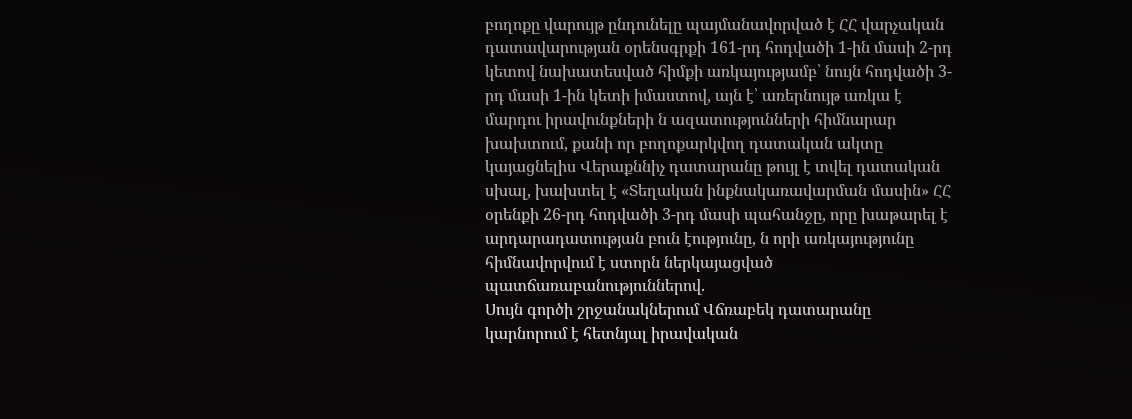բողոքը վարույթ ընդունելը պայմանավորված է ՀՀ վարչական դատավարության օրենսգրքի 161-րդ հոդվածի 1-ին մասի 2-րդ կետով նախատեսված հիմքի առկայությամբ՝ նույն հոդվածի 3-րդ մասի 1-ին կետի իմաստով, այն է՝ առերնույթ առկա է մարդու իրավունքների ն ազատությունների հիմնարար խախտում, քանի որ բողոքարկվող դատական ակտը կայացնելիս Վերաքննիչ դատարանը թույլ է տվել դատական սխալ, խախտել է «Տեղական ինքնակառավարման մասին» ՀՀ օրենքի 26-րդ հոդվածի 3-րդ մասի պահանջը, որը խաթարել է արդարադատության բուն էությունը, ն որի առկայությունը հիմնավորվում է ստորն ներկայացված պատճառաբանություններով.
Սույն գործի շրջանակներում Վճռաբեկ դատարանը կարնորում է հետնյալ իրավական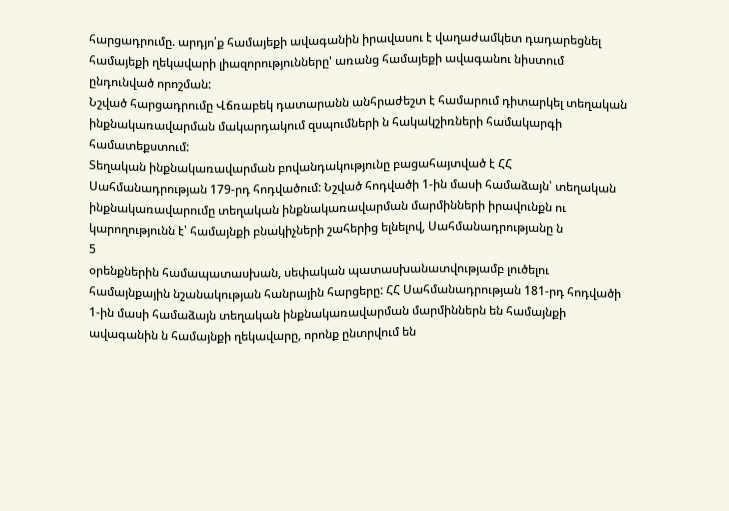հարցադրումը. արդյո՛ք համայեքի ավագանին իրավասու է վաղաժամկետ դադարեցնել համայեքի ղեկավարի լիազորությունները' առանց համայեքի ավագանու նիստում ընդունված որոշման:
Նշված հարցադրումը Վճռաբեկ դատարանն անհրաժեշտ է համարում դիտարկել տեղական ինքնակառավարման մակարդակում զսպումների ն հակակշիռների համակարգի համատեքստում:
Տեղական ինքնակառավարման բովանդակությունը բացահայտված է ՀՀ Սահմանադրության 179-րդ հոդվածում: Նշված հոդվածի 1-ին մասի համաձայն՝ տեղական ինքնակառավարումը տեղական ինքնակառավարման մարմինների իրավունքն ու կարողությունն է՝ համայնքի բնակիչների շահերից ելնելով, Սահմանադրությանը ն
5
օրենքներին համապատասխան, սեփական պատասխանատվությամբ լուծելու համայնքային նշանակության հանրային հարցերը: ՀՀ Սահմանադրության 181-րդ հոդվածի 1-ին մասի համաձայն տեղական ինքնակառավարման մարմիններն են համայնքի ավագանին ն համայնքի ղեկավարը, որոնք ընտրվում են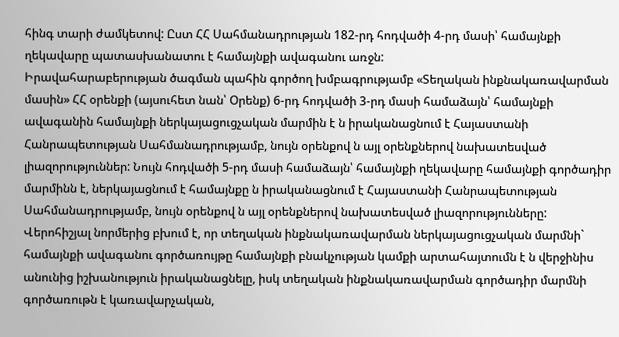հինգ տարի ժամկետով: Ըստ ՀՀ Սահմանադրության 182-րդ հոդվածի 4-րդ մասի՝ համայնքի ղեկավարը պատասխանատու է համայնքի ավագանու առջն:
Իրավահարաբերության ծագման պահին գործող խմբագրությամբ «Տեղական ինքնակառավարման մասին» ՀՀ օրենքի (այսուհետ նան՝ Օրենք) 6-րդ հոդվածի 3-րդ մասի համաձայն՝ համայնքի ավագանին համայնքի ներկայացուցչական մարմին է ն իրականացնում է Հայաստանի Հանրապետության Սահմանադրությամբ, նույն օրենքով ն այլ օրենքներով նախատեսված լիազորություններ: Նույն հոդվածի 5-րդ մասի համաձայն՝ համայնքի ղեկավարը համայնքի գործադիր մարմինն է, ներկայացնում է համայնքը ն իրականացնում է Հայաստանի Հանրապետության Սահմանադրությամբ, նույն օրենքով ն այլ օրենքներով նախատեսված լիազորությունները:
Վերոհիշյալ նորմերից բխում է, որ տեղական ինքնակառավարման ներկայացուցչական մարմնի` համայնքի ավագանու գործառույթը համայնքի բնակչության կամքի արտահայտումն է ն վերջինիս անունից իշխանություն իրականացնելը, իսկ տեղական ինքնակառավարման գործադիր մարմնի գործառութն է կառավարչական,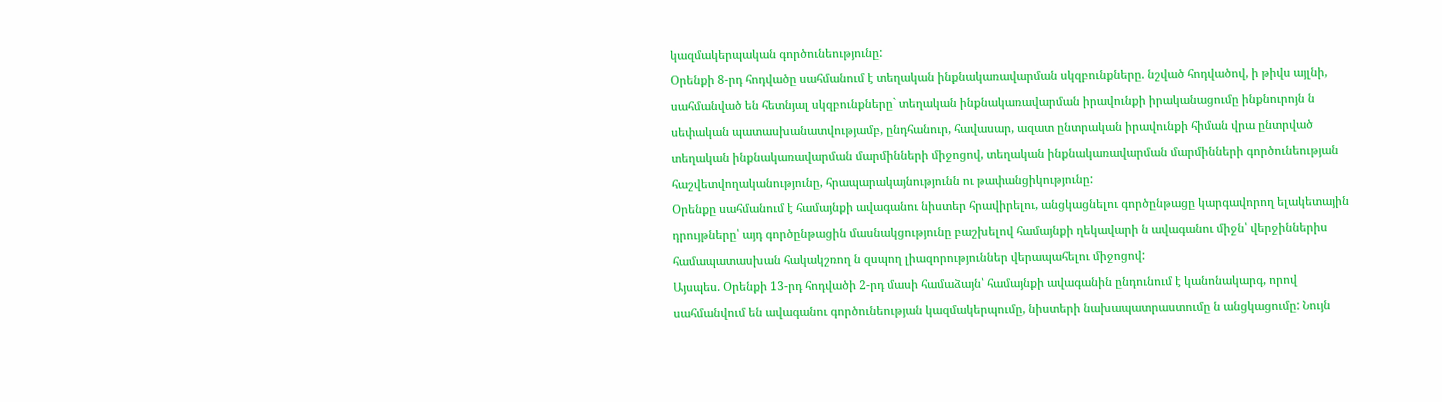կազմակերպական գործունեությունը:
Օրենքի 8-րդ հոդվածը սահմանում է տեղական ինքնակառավարման սկզբունքները. նշված հոդվածով, ի թիվս այլնի, սահմանված են հետնյալ սկզբունքները` տեղական ինքնակառավարման իրավունքի իրականացումը ինքնուրոյն ն սեփական պատասխանատվությամբ, ընդհանուր, հավասար, ազատ ընտրական իրավունքի հիման վրա ընտրված տեղական ինքնակառավարման մարմինների միջոցով, տեղական ինքնակառավարման մարմինների գործունեության հաշվետվողականությունը, հրապարակայնությունն ու թափանցիկությունը:
Օրենքը սահմանում է համայնքի ավագանու նիստեր հրավիրելու, անցկացնելու գործընթացը կարգավորող ելակետային դրույթները՝ այդ գործընթացին մասնակցությունը բաշխելով համայնքի ղեկավարի ն ավագանու միջն՝ վերջիններիս համապատասխան հակակշռող ն զսպող լիազորություններ վերապահելու միջոցով:
Այսպես. Օրենքի 13-րդ հոդվածի 2-րդ մասի համաձայն՝ համայնքի ավագանին ընդունում է կանոնակարգ, որով սահմանվում են ավագանու գործունեության կազմակերպումը, նիստերի նախապատրաստումը ն անցկացումը: Նույն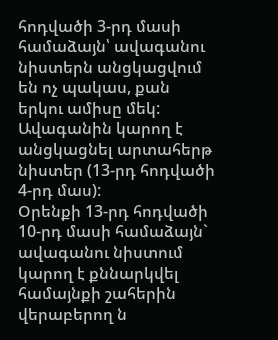հոդվածի 3-րդ մասի համաձայն՝ ավագանու նիստերն անցկացվում են ոչ պակաս, քան երկու ամիսը մեկ: Ավագանին կարող է անցկացնել արտահերթ նիստեր (13-րդ հոդվածի 4-րդ մաս):
Օրենքի 13-րդ հոդվածի 10-րդ մասի համաձայն` ավագանու նիստում կարող է քննարկվել համայնքի շահերին վերաբերող ն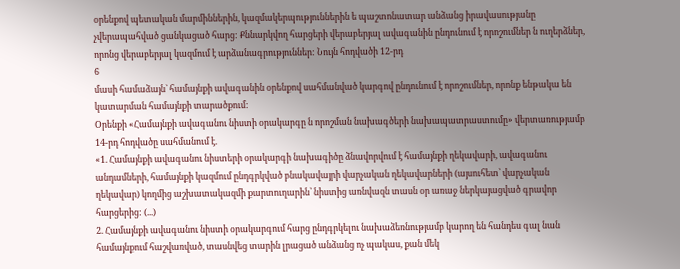օրենքով պետական մարմիններին, կազմակերպություններին ե պաշտոնատար անձանց իրավասությանը չվերապահված ցանկացած հարց: Քննարկվող հարցերի վերաբերյալ ավագանին ընդունում է որոշումներ ն ուղերձներ, որոնց վերաբերյալ կազմում է արձանագրություններ: Նույն հոդվածի 12-րդ
6
մասի համաձայն` համայնքի ավագանին օրենքով սահմանված կարգով ընդունում է որոշումներ, որոնք ենթակա են կատարման համայնքի տարածքում:
Օրենքի «Համայնքի ավագանու նիստի օրակարգը ն որոշման նախագծերի նախապատրաստումը» վերտառությամբ 14-րդ հոդվածը սահմանում է.
«1. Համայնքի ավագանու նիստերի օրակարգի նախագիծը ձնավորվում է համայնքի ղեկավարի, ավագանու անդամների, համայնքի կազմում ընդգրկված բնակավայրի վարչական ղեկավարների (այսուհետ՝ վարչական ղեկավար) կողմից աշխատակազմի քարտուղարին՝ նիստից առնվազն տասն օր առաջ ներկայացված գրավոր հարցերից: (...)
2. Համայնքի ավագանու նիստի օրակարգում հարց ընդգրկելու նախաձեռնությամբ կարող են հանդես գալ նան համայնքում հաշվառված, տասնվեց տարին լրացած անձանց ոչ պակաս, քան մեկ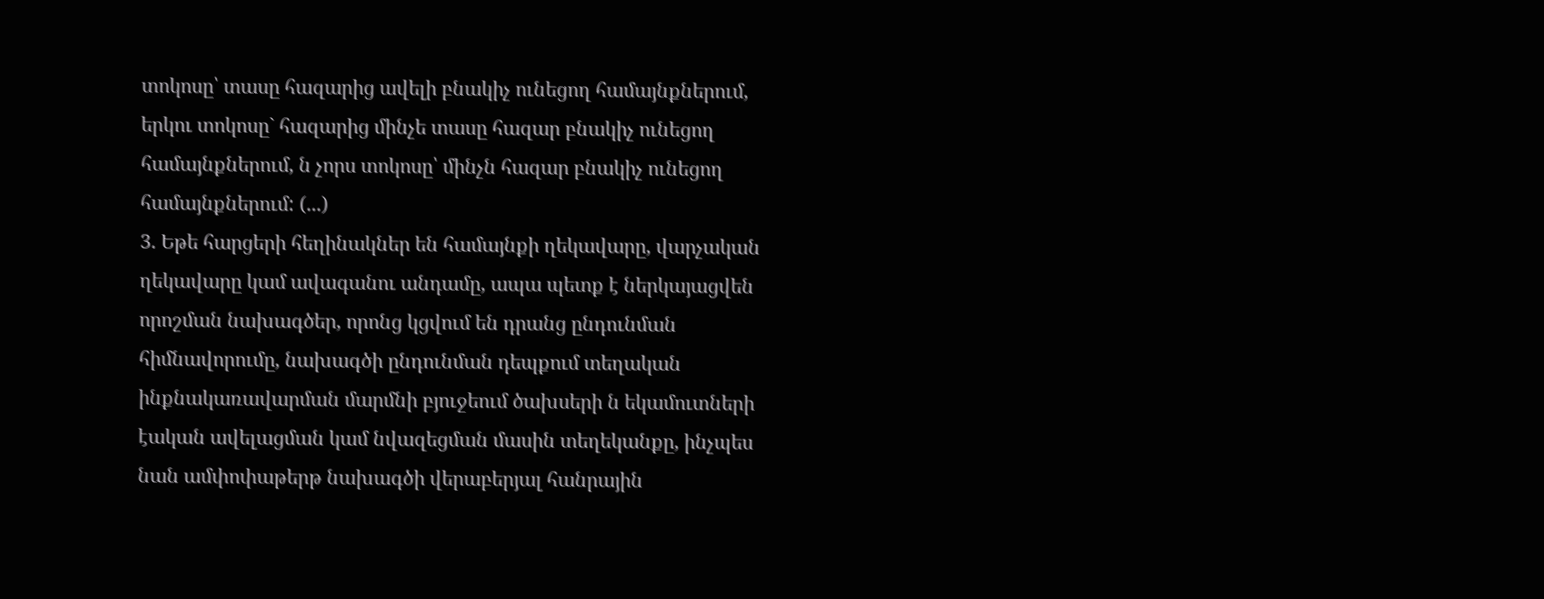տոկոսը՝ տասը հազարից ավելի բնակիչ ունեցող համայնքներում, երկու տոկոսը` հազարից մինչե տասը հազար բնակիչ ունեցող համայնքներում, ն չորս տոկոսը՝ մինչն հազար բնակիչ ունեցող համայնքներում: (...)
3. Եթե հարցերի հեղինակներ են համայնքի ղեկավարը, վարչական ղեկավարը կամ ավագանու անդամը, ապա պետք է ներկայացվեն որոշման նախագծեր, որոնց կցվում են դրանց ընդունման հիմնավորումը, նախագծի ընդունման դեպքում տեղական ինքնակառավարման մարմնի բյուջեում ծախսերի ն եկամուտների էական ավելացման կամ նվազեցման մասին տեղեկանքը, ինչպես նան ամփոփաթերթ նախագծի վերաբերյալ հանրային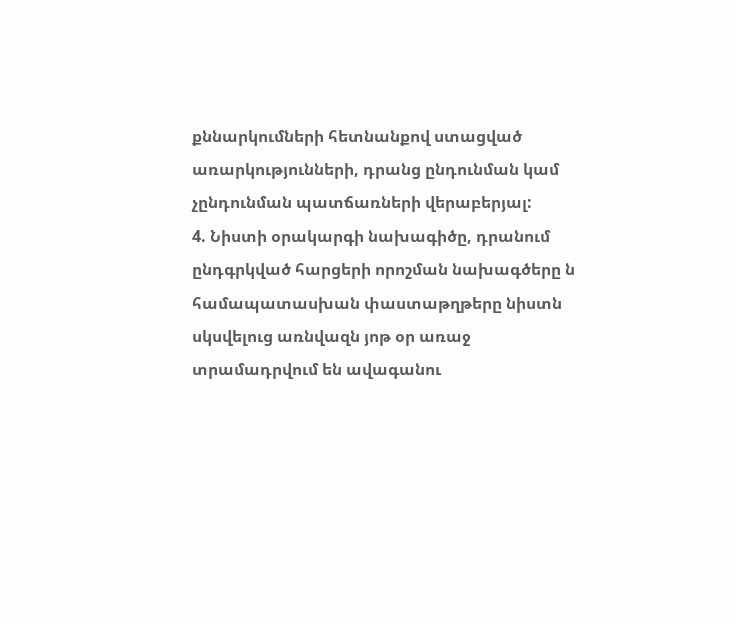քննարկումների հետնանքով ստացված առարկությունների, դրանց ընդունման կամ չընդունման պատճառների վերաբերյալ:
4. Նիստի օրակարգի նախագիծը, դրանում ընդգրկված հարցերի որոշման նախագծերը ն համապատասխան փաստաթղթերը նիստն սկսվելուց առնվազն յոթ օր առաջ տրամադրվում են ավագանու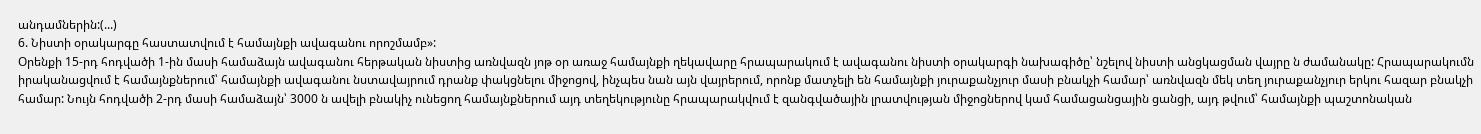անդամներին:(...)
6. Նիստի օրակարգը հաստատվում է համայնքի ավագանու որոշմամբ»:
Օրենքի 15-րդ հոդվածի 1-ին մասի համաձայն ավագանու հերթական նիստից առնվազն յոթ օր առաջ համայնքի ղեկավարը հրապարակում է ավագանու նիստի օրակարգի նախագիծը՝ նշելով նիստի անցկացման վայրը ն ժամանակը: Հրապարակումն իրականացվում է համայնքներում՝ համայնքի ավագանու նստավայրում դրանք փակցնելու միջոցով, ինչպես նան այն վայրերում, որոնք մատչելի են համայնքի յուրաքանչյուր մասի բնակչի համար՝ առնվազն մեկ տեղ յուրաքանչյուր երկու հազար բնակչի համար: Նույն հոդվածի 2-րդ մասի համաձայն՝ 3000 ն ավելի բնակիչ ունեցող համայնքներում այդ տեղեկությունը հրապարակվում է զանգվածային լրատվության միջոցներով կամ համացանցային ցանցի, այդ թվում՝ համայնքի պաշտոնական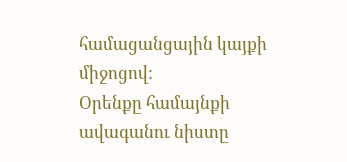համացանցային կայքի միջոցով:
Օրենքը համայնքի ավագանու նիստը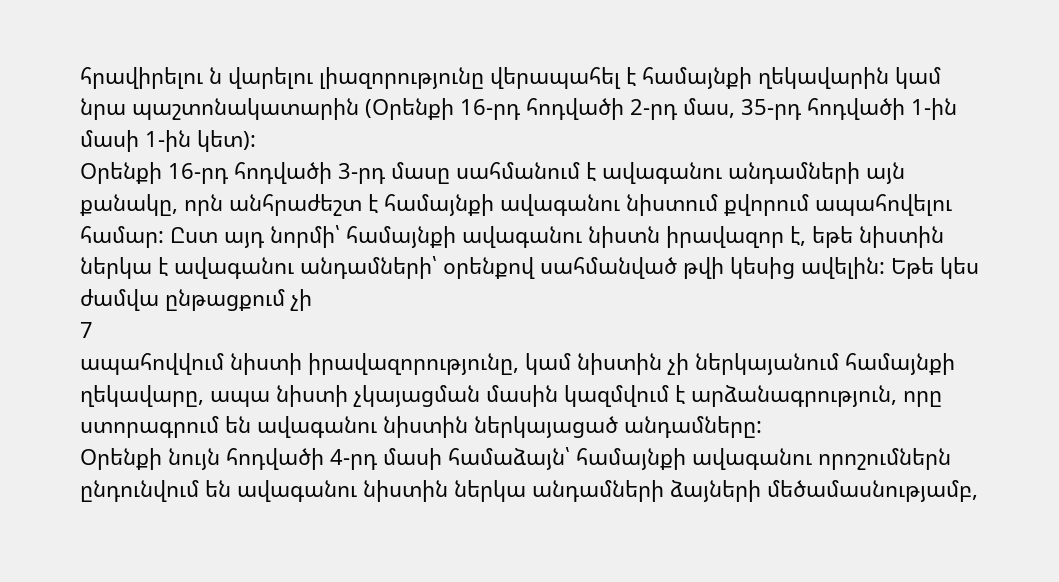հրավիրելու ն վարելու լիազորությունը վերապահել է համայնքի ղեկավարին կամ նրա պաշտոնակատարին (Օրենքի 16-րդ հոդվածի 2-րդ մաս, 35-րդ հոդվածի 1-ին մասի 1-ին կետ):
Օրենքի 16-րդ հոդվածի 3-րդ մասը սահմանում է ավագանու անդամների այն քանակը, որն անհրաժեշտ է համայնքի ավագանու նիստում քվորում ապահովելու համար: Ըստ այդ նորմի՝ համայնքի ավագանու նիստն իրավազոր է, եթե նիստին ներկա է ավագանու անդամների՝ օրենքով սահմանված թվի կեսից ավելին: Եթե կես ժամվա ընթացքում չի
7
ապահովվում նիստի իրավազորությունը, կամ նիստին չի ներկայանում համայնքի ղեկավարը, ապա նիստի չկայացման մասին կազմվում է արձանագրություն, որը ստորագրում են ավագանու նիստին ներկայացած անդամները:
Օրենքի նույն հոդվածի 4-րդ մասի համաձայն՝ համայնքի ավագանու որոշումներն ընդունվում են ավագանու նիստին ներկա անդամների ձայների մեծամասնությամբ,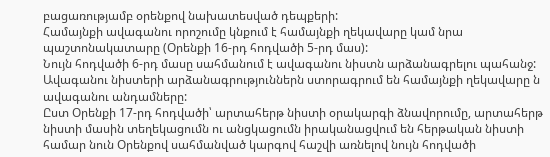բացառությամբ օրենքով նախատեսված դեպքերի:
Համայնքի ավագանու որոշումը կնքում է համայնքի ղեկավարը կամ նրա պաշտոնակատարը (Օրենքի 16-րդ հոդվածի 5-րդ մաս):
Նույն հոդվածի 6-րդ մասը սահմանում է ավագանու նիստն արձանագրելու պահանջ: Ավագանու նիստերի արձանագրություններն ստորագրում են համայնքի ղեկավարը ն ավագանու անդամները:
Ըստ Օրենքի 17-րդ հոդվածի՝ արտահերթ նիստի օրակարգի ձնավորումը, արտահերթ նիստի մասին տեղեկացումն ու անցկացումն իրականացվում են հերթական նիստի համար նուն Օրենքով սահմանված կարգով հաշվի առնելով նույն հոդվածի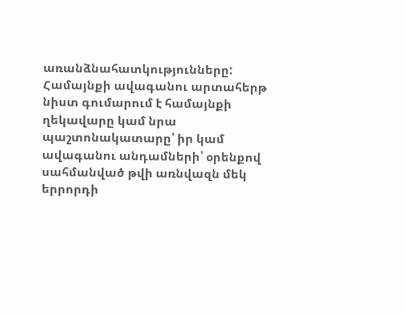առանձնահատկությունները: Համայնքի ավագանու արտահերթ նիստ գումարում է համայնքի ղեկավարը կամ նրա պաշտոնակատարը՝ իր կամ ավագանու անդամների՝ օրենքով սահմանված թվի առնվազն մեկ երրորդի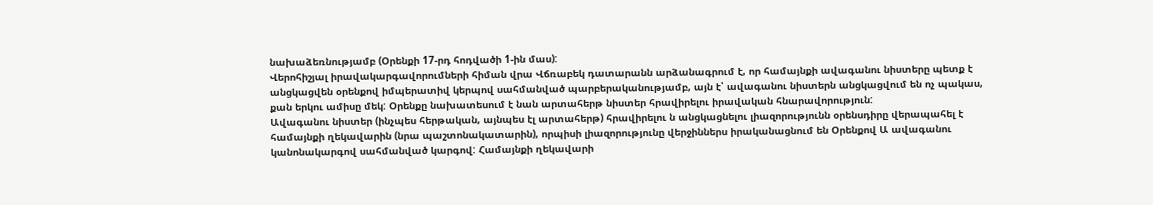նախաձեռնությամբ (Օրենքի 17-րդ հոդվածի 1-ին մաս):
Վերոհիշյալ իրավակարգավորումների հիման վրա Վճռաբեկ դատարանն արձանագրում է, որ համայնքի ավագանու նիստերը պետք է անցկացվեն օրենքով իմպերատիվ կերպով սահմանված պարբերականությամբ, այն է՝ ավագանու նիստերն անցկացվում են ոչ պակաս, քան երկու ամիսը մեկ: Օրենքը նախատեսում է նան արտահերթ նիստեր հրավիրելու իրավական հնարավորություն:
Ավագանու նիստեր (ինչպես հերթական, այնպես էլ արտահերթ) հրավիրելու ն անցկացնելու լիազորությունն օրենսդիրը վերապահել է համայնքի ղեկավարին (նրա պաշտոնակատարին), որպիսի լիազորությունը վերջիններս իրականացնում են Օրենքով Ա ավագանու կանոնակարգով սահմանված կարգով: Համայնքի ղեկավարի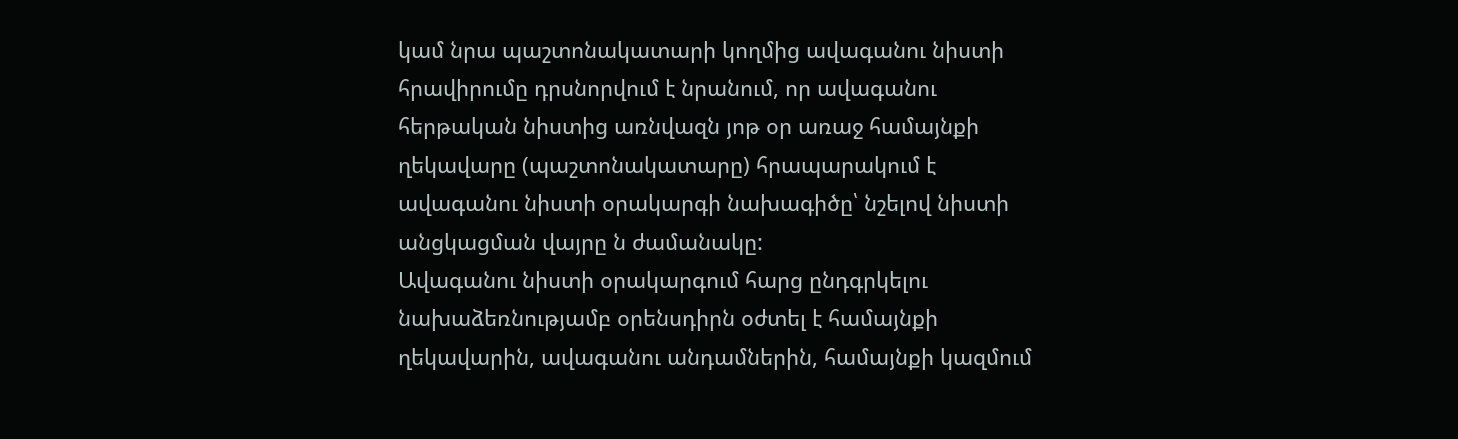կամ նրա պաշտոնակատարի կողմից ավագանու նիստի հրավիրումը դրսնորվում է նրանում, որ ավագանու հերթական նիստից առնվազն յոթ օր առաջ համայնքի ղեկավարը (պաշտոնակատարը) հրապարակում է ավագանու նիստի օրակարգի նախագիծը՝ նշելով նիստի անցկացման վայրը ն ժամանակը:
Ավագանու նիստի օրակարգում հարց ընդգրկելու նախաձեռնությամբ օրենսդիրն օժտել է համայնքի ղեկավարին, ավագանու անդամներին, համայնքի կազմում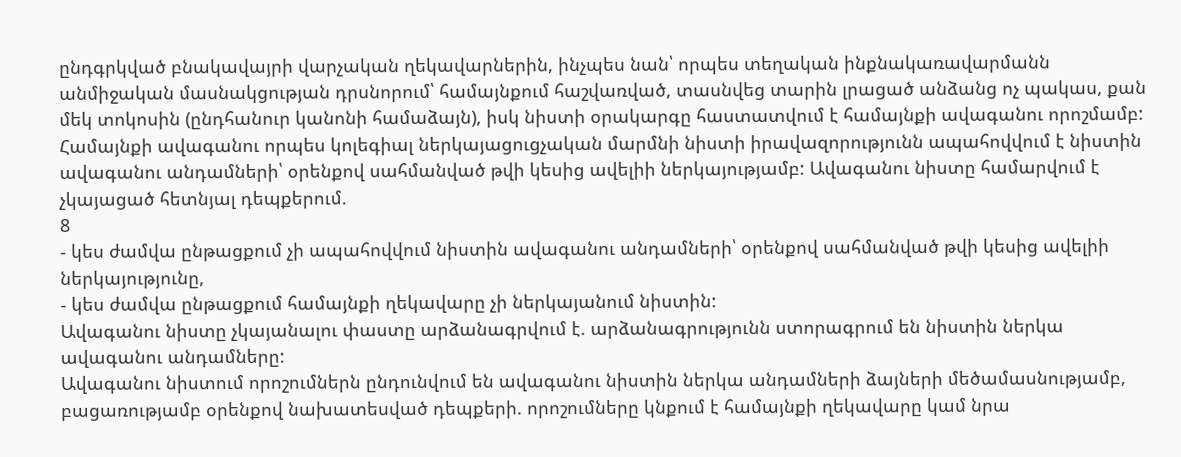ընդգրկված բնակավայրի վարչական ղեկավարներին, ինչպես նան՝ որպես տեղական ինքնակառավարմանն անմիջական մասնակցության դրսնորում՝ համայնքում հաշվառված, տասնվեց տարին լրացած անձանց ոչ պակաս, քան մեկ տոկոսին (ընդհանուր կանոնի համաձայն), իսկ նիստի օրակարգը հաստատվում է համայնքի ավագանու որոշմամբ:
Համայնքի ավագանու որպես կոլեգիալ ներկայացուցչական մարմնի նիստի իրավազորությունն ապահովվում է նիստին ավագանու անդամների՝ օրենքով սահմանված թվի կեսից ավելիի ներկայությամբ: Ավագանու նիստը համարվում է չկայացած հետնյալ դեպքերում.
8
- կես ժամվա ընթացքում չի ապահովվում նիստին ավագանու անդամների՝ օրենքով սահմանված թվի կեսից ավելիի ներկայությունը,
- կես ժամվա ընթացքում համայնքի ղեկավարը չի ներկայանում նիստին:
Ավագանու նիստը չկայանալու փաստը արձանագրվում է. արձանագրությունն ստորագրում են նիստին ներկա ավագանու անդամները:
Ավագանու նիստում որոշումներն ընդունվում են ավագանու նիստին ներկա անդամների ձայների մեծամասնությամբ, բացառությամբ օրենքով նախատեսված դեպքերի. որոշումները կնքում է համայնքի ղեկավարը կամ նրա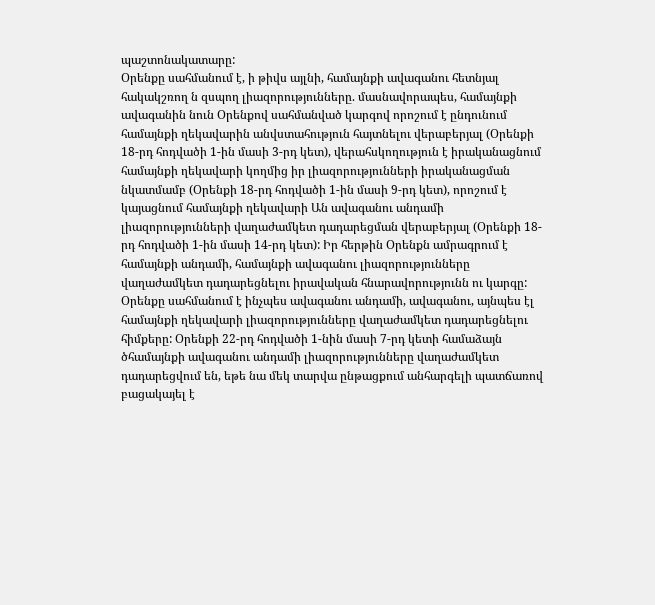պաշտոնակատարը:
Օրենքը սահմանում է, ի թիվս այլնի, համայնքի ավագանու հետնյալ հակակշռող ն զսպող լիազորությունները. մասնավորապես, համայնքի ավագանին նուն Օրենքով սահմանված կարգով որոշում է ընդունում համայնքի ղեկավարին անվստահություն հայտնելու վերաբերյալ (Օրենքի 18-րդ հոդվածի 1-ին մասի 3-րդ կետ), վերահսկողություն է իրականացնում համայնքի ղեկավարի կողմից իր լիազորությունների իրականացման նկատմամբ (Օրենքի 18-րդ հոդվածի 1-ին մասի 9-րդ կետ), որոշում է կայացնում համայնքի ղեկավարի Ան ավագանու անդամի լիազորությունների վաղաժամկետ դադարեցման վերաբերյալ (Օրենքի 18-րդ հոդվածի 1-ին մասի 14-րդ կետ): Իր հերթին Օրենքն ամրագրում է համայնքի անդամի, համայնքի ավագանու լիազորությունները վաղաժամկետ դադարեցնելու իրավական հնարավորությունն ու կարգը:
Օրենքը սահմանում է ինչպես ավագանու անդամի, ավագանու, այնպես էլ համայնքի ղեկավարի լիազորությունները վաղաժամկետ դադարեցնելու հիմքերը: Օրենքի 22-րդ հոդվածի 1-նին մասի 7-րդ կետի համաձայն ծհամայնքի ավագանու անդամի լիազորությունները վաղաժամկետ դադարեցվում են, եթե նա մեկ տարվա ընթացքում անհարգելի պատճառով բացակայել է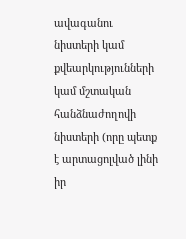ավագանու նիստերի կամ քվեարկությունների կամ մշտական հանձնաժողովի նիստերի (որը պետք է արտացոլված լինի իր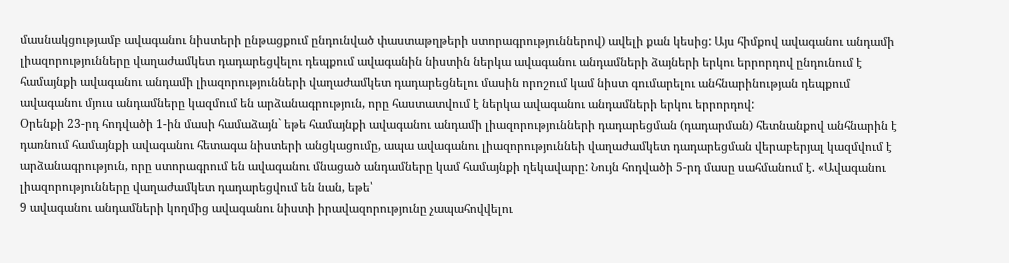մասնակցությամբ ավագանու նիստերի ընթացքում ընդունված փաստաթղթերի ստորագրություններով) ավելի քան կեսից: Այս հիմքով ավագանու անդամի լիազորությունները վաղաժամկետ դադարեցվելու դեպքում ավագանին նիստին ներկա ավագանու անդամների ձայների երկու երրորդով ընդունում է համայնքի ավագանու անդամի լիազորությունների վաղաժամկետ դադարեցնելու մասին որոշում կամ նիստ գումարելու անհնարինության դեպքում ավագանու մյուս անդամները կազմում են արձանագրություն, որը հաստատվում է ներկա ավագանու անդամների երկու երրորդով:
Օրենքի 23-րդ հոդվածի 1-ին մասի համաձայն` եթե համայնքի ավագանու անդամի լիազորությունների դադարեցման (դադարման) հետնանքով անհնարին է դառնում համայնքի ավագանու հետագա նիստերի անցկացումը, ապա ավագանու լիազորություննեի վաղաժամկետ դադարեցման վերաբերյալ կազմվում է արձանագրություն, որը ստորագրում են ավագանու մնացած անդամները կամ համայնքի ղեկավարը: Նույն հոդվածի 5-րդ մասը սահմանում է. «Ավագանու լիազորությունները վաղաժամկետ դադարեցվում են նան, եթե՝
9 ավագանու անդամների կողմից ավագանու նիստի իրավազորությունը չապահովվելու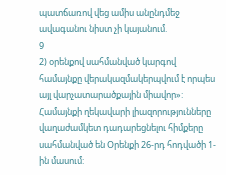պատճառով վեց ամիս անընդմեջ ավագանու նիստ չի կայանում.
9
2) օրենքով սահմանված կարգով համայնքը վերակազմակերպվում է որպես այլ վարչատարածքային միավոր»:
Համայնքի ղեկավարի լիազորությունները վաղաժամկետ դադարեցնելու հիմքերը սահմանված են Օրենքի 26-րդ հոդվածի 1-ին մասում: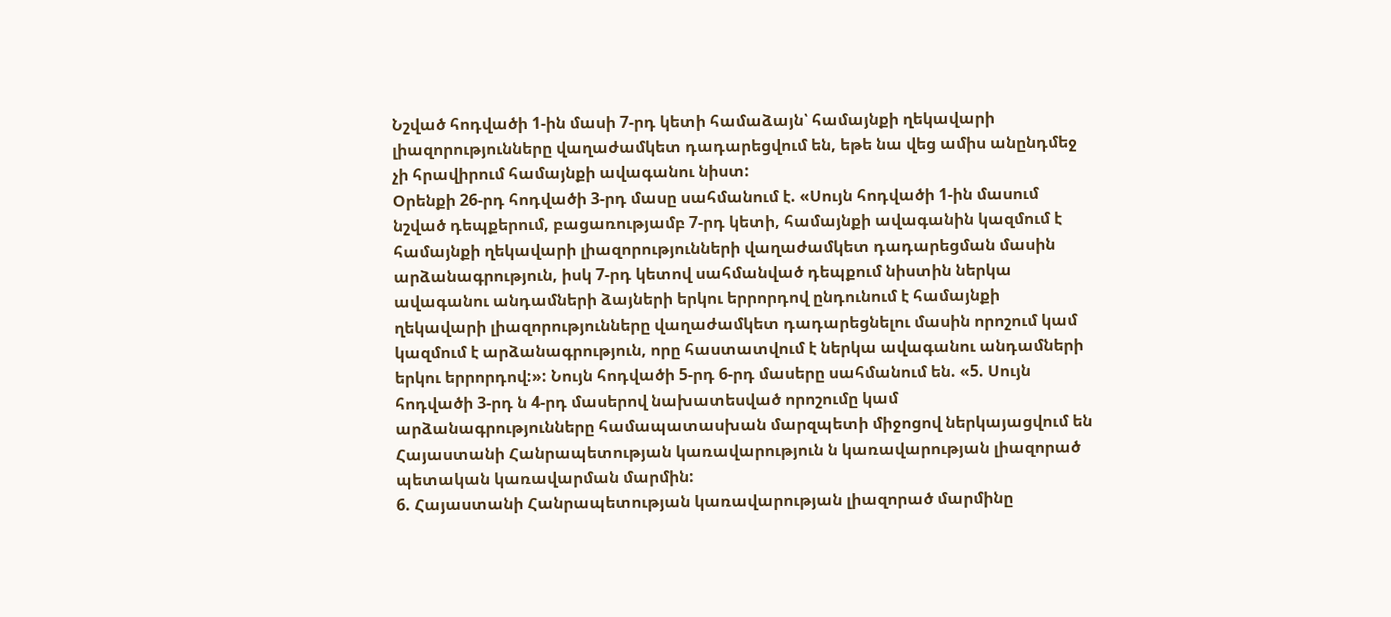Նշված հոդվածի 1-ին մասի 7-րդ կետի համաձայն՝ համայնքի ղեկավարի լիազորությունները վաղաժամկետ դադարեցվում են, եթե նա վեց ամիս անընդմեջ չի հրավիրում համայնքի ավագանու նիստ:
Օրենքի 26-րդ հոդվածի 3-րդ մասը սահմանում է. «Սույն հոդվածի 1-ին մասում նշված դեպքերում, բացառությամբ 7-րդ կետի, համայնքի ավագանին կազմում է համայնքի ղեկավարի լիազորությունների վաղաժամկետ դադարեցման մասին արձանագրություն, իսկ 7-րդ կետով սահմանված դեպքում նիստին ներկա ավագանու անդամների ձայների երկու երրորդով ընդունում է համայնքի ղեկավարի լիազորությունները վաղաժամկետ դադարեցնելու մասին որոշում կամ կազմում է արձանագրություն, որը հաստատվում է ներկա ավագանու անդամների երկու երրորդով:»: Նույն հոդվածի 5-րդ 6-րդ մասերը սահմանում են. «5. Սույն հոդվածի 3-րդ ն 4-րդ մասերով նախատեսված որոշումը կամ արձանագրությունները համապատասխան մարզպետի միջոցով ներկայացվում են Հայաստանի Հանրապետության կառավարություն ն կառավարության լիազորած պետական կառավարման մարմին:
6. Հայաստանի Հանրապետության կառավարության լիազորած մարմինը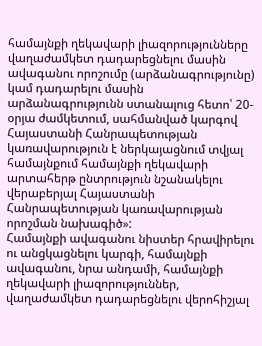համայնքի ղեկավարի լիազորությունները վաղաժամկետ դադարեցնելու մասին ավագանու որոշումը (արձանագրությունը) կամ դադարելու մասին արձանագրությունն ստանալուց հետո՝ 20- օրյա ժամկետում, սահմանված կարգով Հայաստանի Հանրապետության կառավարություն է ներկայացնում տվյալ համայնքում համայնքի ղեկավարի արտահերթ ընտրություն նշանակելու վերաբերյալ Հայաստանի Հանրապետության կառավարության որոշման նախագիծ»:
Համայնքի ավագանու նիստեր հրավիրելու ու անցկացնելու կարգի, համայնքի ավագանու, նրա անդամի, համայնքի ղեկավարի լիազորություններ, վաղաժամկետ դադարեցնելու վերոհիշյալ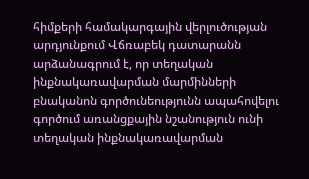հիմքերի համակարգային վերլուծության արդյունքում Վճռաբեկ դատարանն արձանագրում է, որ տեղական ինքնակառավարման մարմինների բնականոն գործունեությունն ապահովելու գործում առանցքային նշանություն ունի տեղական ինքնակառավարման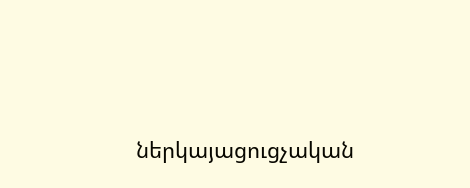ներկայացուցչական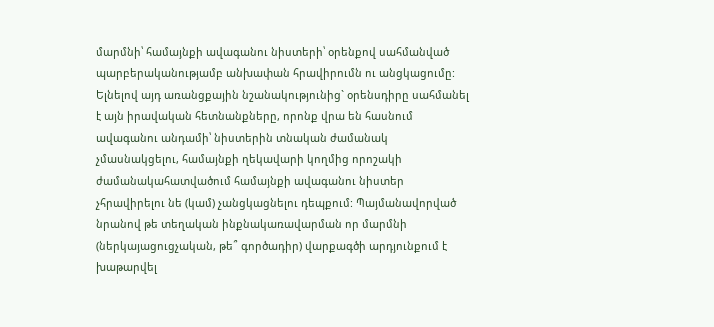մարմնի՝ համայնքի ավագանու նիստերի՝ օրենքով սահմանված պարբերականությամբ անխափան հրավիրումն ու անցկացումը: Ելնելով այդ առանցքային նշանակությունից` օրենսդիրը սահմանել է այն իրավական հետնանքները, որոնք վրա են հասնում ավագանու անդամի՝ նիստերին տնական ժամանակ չմասնակցելու, համայնքի ղեկավարի կողմից որոշակի ժամանակահատվածում համայնքի ավագանու նիստեր չհրավիրելու նե (կամ) չանցկացնելու դեպքում: Պայմանավորված նրանով թե տեղական ինքնակառավարման որ մարմնի (ներկայացուցչական, թե՞ գործադիր) վարքագծի արդյունքում է խաթարվել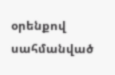օրենքով սահմանված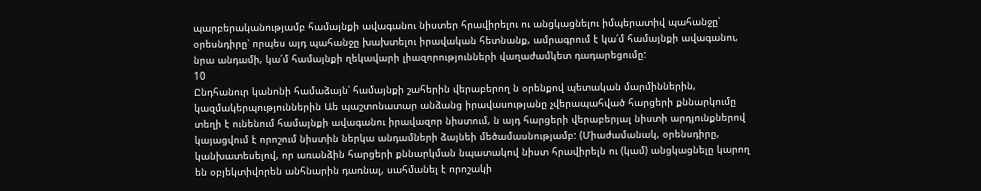պարբերականությամբ համայնքի ավագանու նիստեր հրավիրելու ու անցկացնելու իմպերատիվ պահանջը՝ օրեսնդիրը՝ որպես այդ պահանջը խախտելու իրավական հետնանք, ամրագրում է կա՛մ համայնքի ավագանու, նրա անդամի, կա՛մ համայնքի ղեկավարի լիազորությունների վաղաժամկետ դադարեցումը:
10
Ընդհանուր կանոնի համաձայն՝ համայնքի շահերին վերաբերող ն օրենքով պետական մարմիններին, կազմակերպություններին Աե պաշտոնատար անձանց իրավասությանը չվերապահված հարցերի քննարկումը տեղի է ունենում համայնքի ավագանու իրավազոր նիստում, ն այդ հարցերի վերաբերյալ նիստի արդյունքներով կայացվում է որոշում նիստին ներկա անդամների ձայնեի մեծամասնությամբ: (Միաժամանակ, օրենսդիրը, կանխատեսելով, որ առանձին հարցերի քննարկման նպատակով նիստ հրավիրելն ու (կամ) անցկացնելը կարող են օբյեկտիվորեն անհնարին դառնալ, սահմանել է որոշակի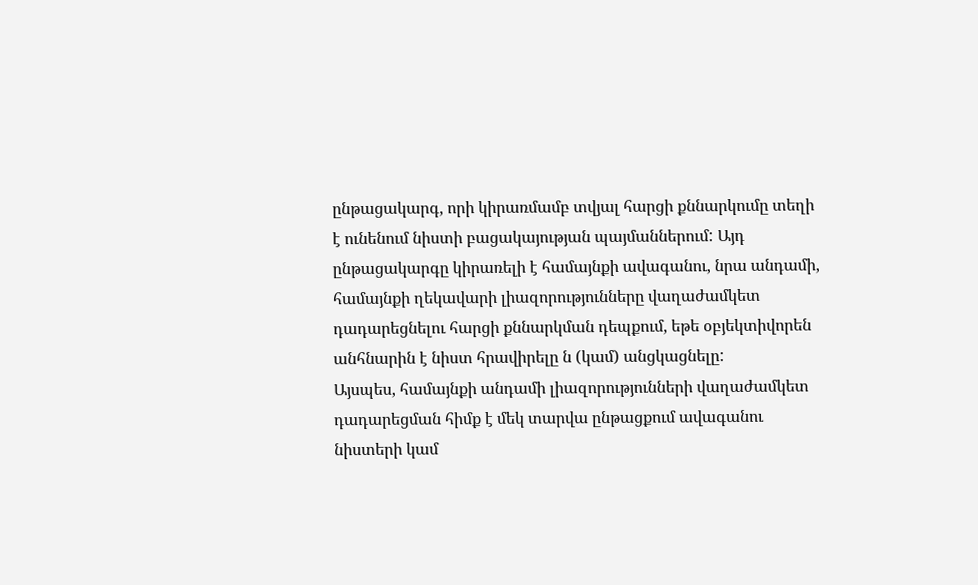ընթացակարգ, որի կիրառմամբ տվյալ հարցի քննարկումը տեղի է ունենում նիստի բացակայության պայմաններում: Այդ ընթացակարգը կիրառելի է համայնքի ավագանու, նրա անդամի, համայնքի ղեկավարի լիազորությունները վաղաժամկետ դադարեցնելու հարցի քննարկման դեպքում, եթե օբյեկտիվորեն անհնարին է նիստ հրավիրելը ն (կամ) անցկացնելը:
Այսպես, համայնքի անդամի լիազորությունների վաղաժամկետ դադարեցման հիմք է մեկ տարվա ընթացքում ավագանու նիստերի կամ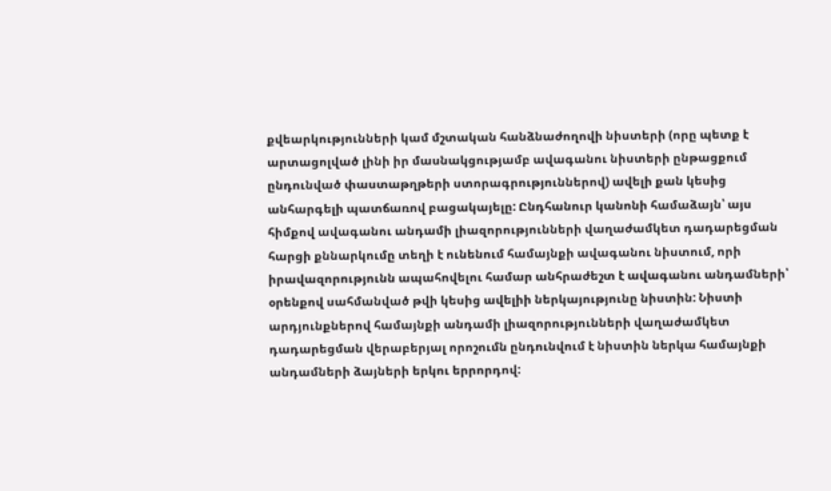քվեարկությունների կամ մշտական հանձնաժողովի նիստերի (որը պետք է արտացոլված լինի իր մասնակցությամբ ավագանու նիստերի ընթացքում ընդունված փաստաթղթերի ստորագրություններով) ավելի քան կեսից անհարգելի պատճառով բացակայելը: Ընդհանուր կանոնի համաձայն՝ այս հիմքով ավագանու անդամի լիազորությունների վաղաժամկետ դադարեցման հարցի քննարկումը տեղի է ունենում համայնքի ավագանու նիստում, որի իրավազորությունն ապահովելու համար անհրաժեշտ է ավագանու անդամների՝ օրենքով սահմանված թվի կեսից ավելիի ներկայությունը նիստին: Նիստի արդյունքներով համայնքի անդամի լիազորությունների վաղաժամկետ դադարեցման վերաբերյալ որոշումն ընդունվում է նիստին ներկա համայնքի անդամների ձայների երկու երրորդով: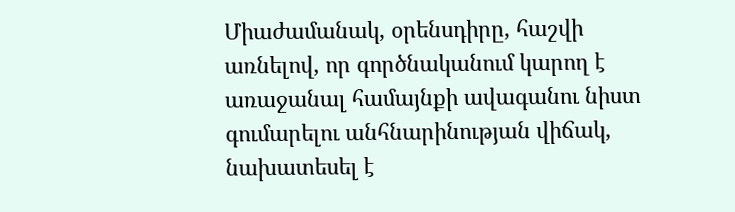Միաժամանակ, օրենսդիրը, հաշվի առնելով, որ գործնականում կարող է առաջանալ համայնքի ավագանու նիստ գումարելու անհնարինության վիճակ, նախատեսել է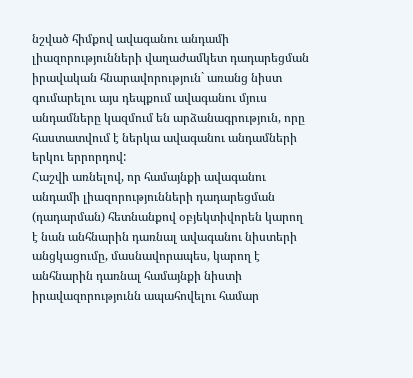նշված հիմքով ավագանու անդամի լիազորությունների վաղաժամկետ դադարեցման իրավական հնարավորություն` առանց նիստ գումարելու այս դեպքում ավագանու մյուս անդամները կազմում են արձանագրություն, որը հաստատվում է ներկա ավագանու անդամների երկու երրորդով:
Հաշվի առնելով, որ համայնքի ավագանու անդամի լիազորությունների դադարեցման (դադարման) հետնանքով օբյեկտիվորեն կարող է նան անհնարին դառնալ ավագանու նիստերի անցկացումը, մասնավորապես, կարող է անհնարին դառնալ համայնքի նիստի իրավազորությունն ապահովելու համար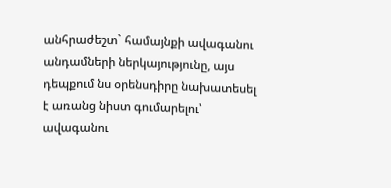անհրաժեշտ` համայնքի ավագանու անդամների ներկայությունը, այս դեպքում նս օրենսդիրը նախատեսել է առանց նիստ գումարելու՝ ավագանու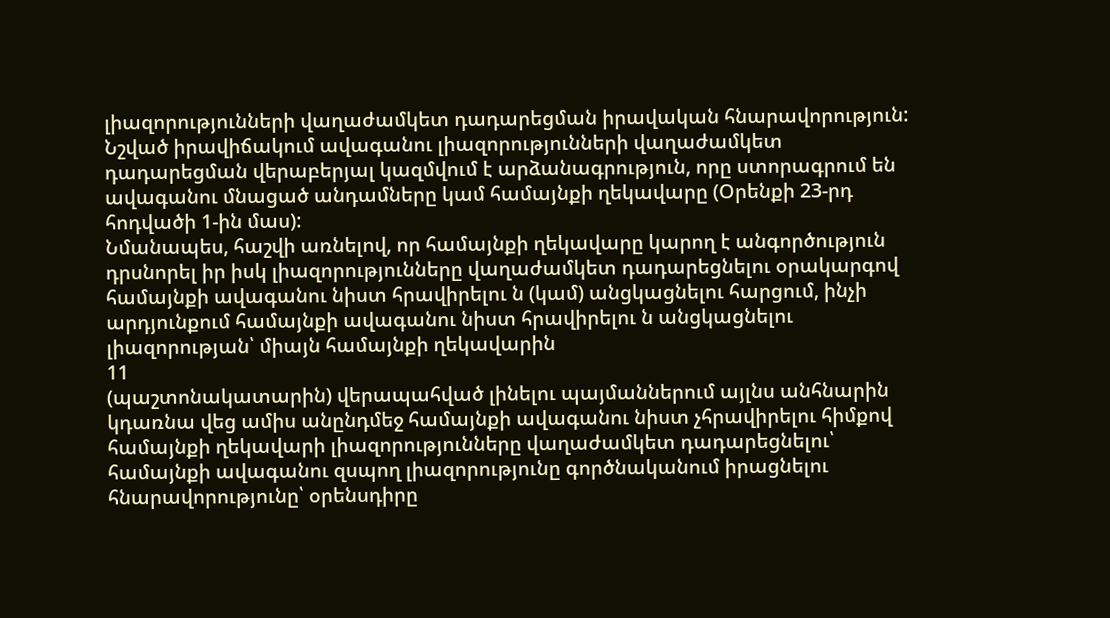լիազորությունների վաղաժամկետ դադարեցման իրավական հնարավորություն: Նշված իրավիճակում ավագանու լիազորությունների վաղաժամկետ դադարեցման վերաբերյալ կազմվում է արձանագրություն, որը ստորագրում են ավագանու մնացած անդամները կամ համայնքի ղեկավարը (Օրենքի 23-րդ հոդվածի 1-ին մաս):
Նմանապես, հաշվի առնելով, որ համայնքի ղեկավարը կարող է անգործություն դրսնորել իր իսկ լիազորությունները վաղաժամկետ դադարեցնելու օրակարգով համայնքի ավագանու նիստ հրավիրելու ն (կամ) անցկացնելու հարցում, ինչի արդյունքում համայնքի ավագանու նիստ հրավիրելու ն անցկացնելու լիազորության՝ միայն համայնքի ղեկավարին
11
(պաշտոնակատարին) վերապահված լինելու պայմաններում այլնս անհնարին կդառնա վեց ամիս անընդմեջ համայնքի ավագանու նիստ չհրավիրելու հիմքով համայնքի ղեկավարի լիազորությունները վաղաժամկետ դադարեցնելու՝ համայնքի ավագանու զսպող լիազորությունը գործնականում իրացնելու հնարավորությունը՝ օրենսդիրը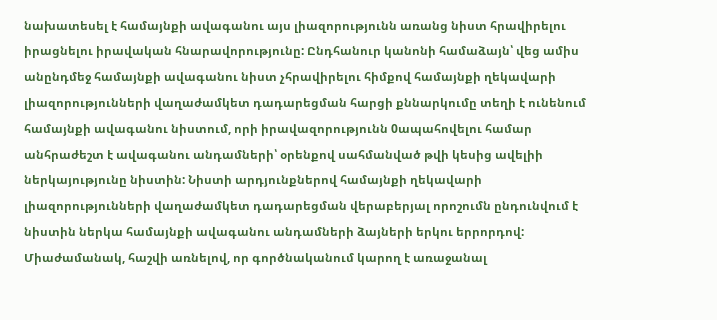նախատեսել է համայնքի ավագանու այս լիազորությունն առանց նիստ հրավիրելու իրացնելու իրավական հնարավորությունը: Ընդհանուր կանոնի համաձայն՝ վեց ամիս անընդմեջ համայնքի ավագանու նիստ չհրավիրելու հիմքով համայնքի ղեկավարի լիազորությունների վաղաժամկետ դադարեցման հարցի քննարկումը տեղի է ունենում համայնքի ավագանու նիստում, որի իրավազորությունն 0ապահովելու համար անհրաժեշտ է ավագանու անդամների՝ օրենքով սահմանված թվի կեսից ավելիի ներկայությունը նիստին: Նիստի արդյունքներով համայնքի ղեկավարի լիազորությունների վաղաժամկետ դադարեցման վերաբերյալ որոշումն ընդունվում է նիստին ներկա համայնքի ավագանու անդամների ձայների երկու երրորդով: Միաժամանակ, հաշվի առնելով, որ գործնականում կարող է առաջանալ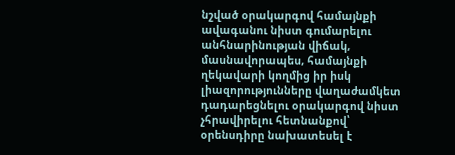նշված օրակարգով համայնքի ավագանու նիստ գումարելու անհնարինության վիճակ, մասնավորապես, համայնքի ղեկավարի կողմից իր իսկ լիազորությունները վաղաժամկետ դադարեցնելու օրակարգով նիստ չհրավիրելու հետնանքով՝ օրենսդիրը նախատեսել է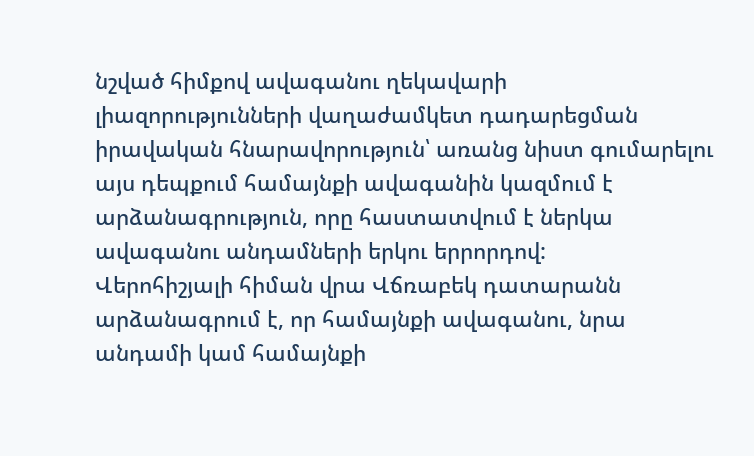նշված հիմքով ավագանու ղեկավարի լիազորությունների վաղաժամկետ դադարեցման իրավական հնարավորություն՝ առանց նիստ գումարելու այս դեպքում համայնքի ավագանին կազմում է արձանագրություն, որը հաստատվում է ներկա ավագանու անդամների երկու երրորդով:
Վերոհիշյալի հիման վրա Վճռաբեկ դատարանն արձանագրում է, որ համայնքի ավագանու, նրա անդամի կամ համայնքի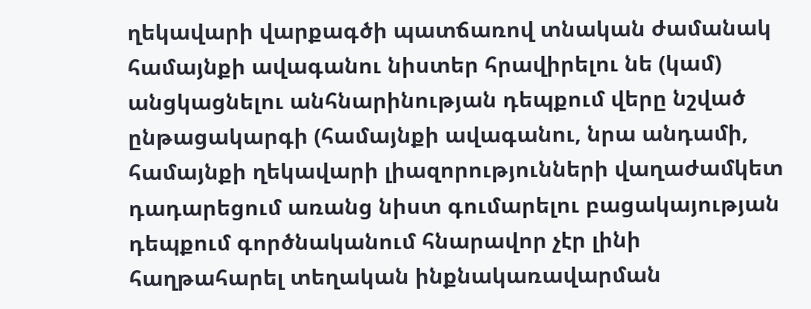ղեկավարի վարքագծի պատճառով տնական ժամանակ համայնքի ավագանու նիստեր հրավիրելու նե (կամ) անցկացնելու անհնարինության դեպքում վերը նշված ընթացակարգի (համայնքի ավագանու, նրա անդամի, համայնքի ղեկավարի լիազորությունների վաղաժամկետ դադարեցում առանց նիստ գումարելու բացակայության դեպքում գործնականում հնարավոր չէր լինի հաղթահարել տեղական ինքնակառավարման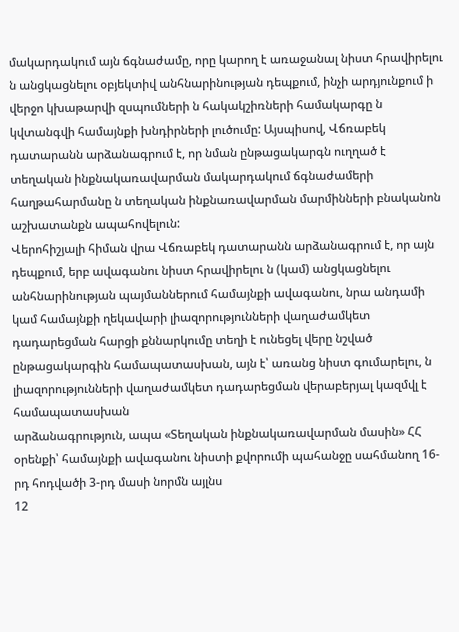մակարդակում այն ճգնաժամը, որը կարող է առաջանալ նիստ հրավիրելու ն անցկացնելու օբյեկտիվ անհնարինության դեպքում, ինչի արդյունքում ի վերջո կխաթարվի զսպումների ն հակակշիռների համակարգը ն կվտանգվի համայնքի խնդիրների լուծումը: Այսպիսով, Վճռաբեկ դատարանն արձանագրում է, որ նման ընթացակարգն ուղղած է տեղական ինքնակառավարման մակարդակում ճգնաժամերի հաղթահարմանը ն տեղական ինքնառավարման մարմինների բնականոն աշխատանքն ապահովելուն:
Վերոհիշյալի հիման վրա Վճռաբեկ դատարանն արձանագրում է, որ այն դեպքում, երբ ավագանու նիստ հրավիրելու ն (կամ) անցկացնելու անհնարինության պայմաններում համայնքի ավագանու, նրա անդամի կամ համայնքի ղեկավարի լիազորությունների վաղաժամկետ դադարեցման հարցի քննարկումը տեղի է ունեցել վերը նշված ընթացակարգին համապատասխան, այն է՝ առանց նիստ գումարելու, ն լիազորությունների վաղաժամկետ դադարեցման վերաբերյալ կազմվլ է համապատասխան
արձանագրություն, ապա «Տեղական ինքնակառավարման մասին» ՀՀ օրենքի՝ համայնքի ավագանու նիստի քվորումի պահանջը սահմանող 16-րդ հոդվածի 3-րդ մասի նորմն այլնս
12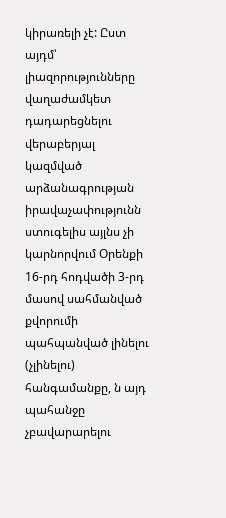կիրառելի չէ: Ըստ այդմ՝ լիազորությունները վաղաժամկետ դադարեցնելու վերաբերյալ կազմված արձանագրության իրավաչափությունն ստուգելիս այլնս չի կարնորվում Օրենքի 16-րդ հոդվածի 3-րդ մասով սահմանված քվորումի պահպանված լինելու (չլինելու) հանգամանքը, ն այդ պահանջը չբավարարելու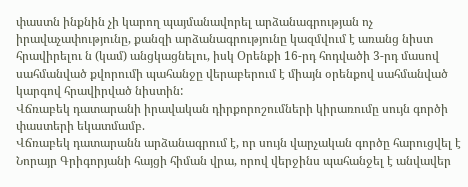փաստն ինքնին չի կարող պայմանավորել արձանագրության ոչ իրավաչափությունը, քանզի արձանագրությունը կազմվում է առանց նիստ հրավիրելու ն (կամ) անցկացնելու, իսկ Օրենքի 16-րդ հոդվածի 3-րդ մասով սահմանված քվորումի պահանջը վերաբերում է միայն օրենքով սահմանված կարգով հրավիրված նիստին:
Վճռաբեկ դատարանի իրավական դիրքորոշումների կիրառումը սույն գործի փաստերի եկատմամբ.
Վճռաբեկ դատարանն արձանագրում է, որ սույն վարչական գործը հարուցվել է Նորայր Գրիգորյանի հայցի հիման վրա, որով վերջինս պահանջել է անվավեր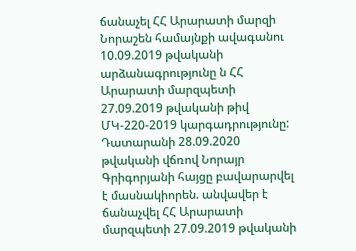ճանաչել ՀՀ Արարատի մարզի Նորաշեն համայնքի ավագանու 10.09.2019 թվականի արձանագրությունը ն ՀՀ Արարատի մարզպետի 27.09.2019 թվականի թիվ ՄԿ-220-2019 կարգադրությունը:
Դատարանի 28.09.2020 թվականի վճռով Նորայր Գրիգորյանի հայցը բավարարվել է մասնակիորեն. անվավեր է ճանաչվել ՀՀ Արարատի մարզպետի 27.09.2019 թվականի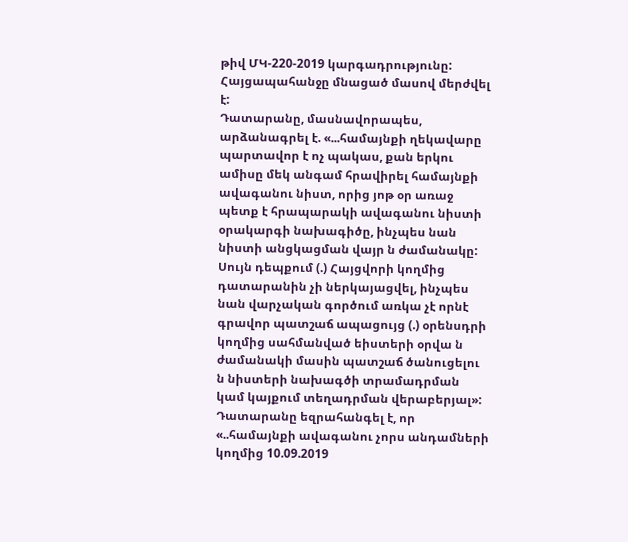թիվ ՄԿ-220-2019 կարգադրությունը: Հայցապահանջը մնացած մասով մերժվել է:
Դատարանը, մասնավորապես, արձանագրել է. «...համայնքի ղեկավարը պարտավոր է ոչ պակաս, քան երկու ամիսը մեկ անգամ հրավիրել համայնքի ավագանու նիստ, որից յոթ օր առաջ պետք է հրապարակի ավագանու նիստի օրակարգի նախագիծը, ինչպես նան նիստի անցկացման վայր ն ժամանակը: Սույն դեպքում (.) Հայցվորի կողմից դատարանին չի ներկայացվել, ինչպես նան վարչական գործում առկա չէ որնէ գրավոր պատշաճ ապացույց (.) օրենսդրի կողմից սահմանված եիստերի օրվա ն ժամանակի մասին պատշաճ ծանուցելու ն նիստերի նախագծի տրամադրման կամ կայքում տեղադրման վերաբերյալ»:
Դատարանը եզրահանգել է, որ «..համայնքի ավագանու չորս անդամների կողմից 10.09.2019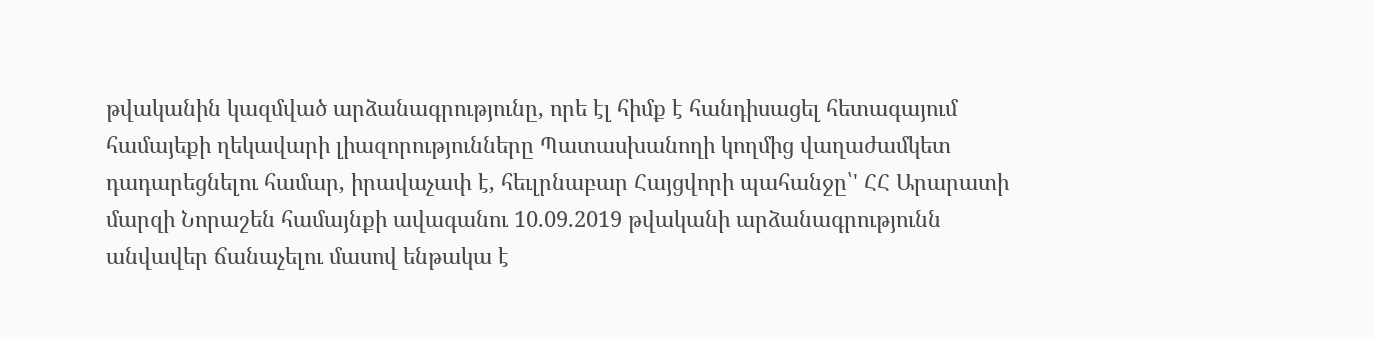թվականին կազմված արձանագրությունը, որե էլ հիմք է հանդիսացել հետագայում համայեքի ղեկավարի լիազորությունները Պատասխանողի կողմից վաղաժամկետ դադարեցնելու համար, իրավաչափ է, հեւլրնաբար Հայցվորի պահանջը՝' ՀՀ Արարատի մարզի Նորաշեն համայնքի ավագանու 10.09.2019 թվականի արձանագրությունն անվավեր ճանաչելու մասով ենթակա է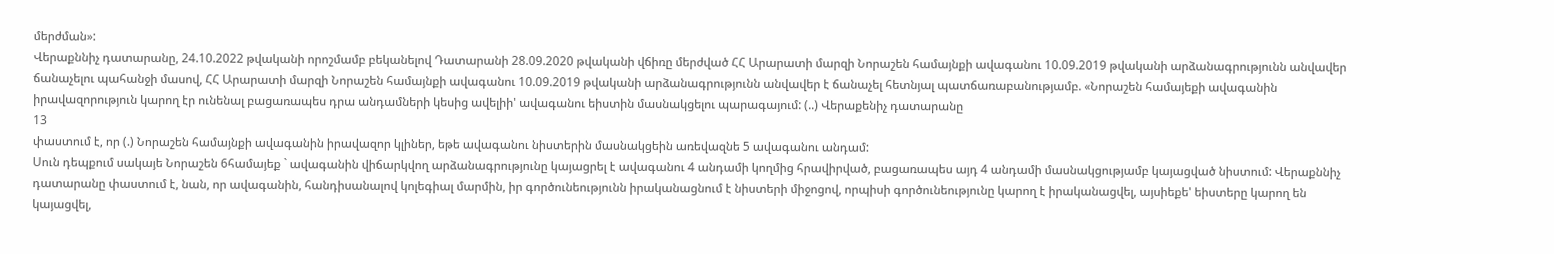մերժման»:
Վերաքննիչ դատարանը, 24.10.2022 թվականի որոշմամբ բեկանելով Դատարանի 28.09.2020 թվականի վճիռը մերժված ՀՀ Արարատի մարզի Նորաշեն համայնքի ավագանու 10.09.2019 թվականի արձանագրությունն անվավեր ճանաչելու պահանջի մասով, ՀՀ Արարատի մարզի Նորաշեն համայնքի ավագանու 10.09.2019 թվականի արձանագրությունն անվավեր է ճանաչել հետնյալ պատճառաբանությամբ. «Նորաշեն համայեքի ավագանին իրավազորություն կարող էր ունենալ բացառապես դրա անդամների կեսից ավելիի' ավագանու եիստին մասնակցելու պարագայում: (..) Վերաքենիչ դատարանը
13
փաստում է, որ (.) Նորաշեն համայնքի ավագանին իրավազոր կլիներ, եթե ավագանու նիստերին մասնակցեին առեվազնե 5 ավագանու անդամ:
Սուն դեպքում սակայե Նորաշեն 6համայեք ` ավագանին վիճարկվող արձանագրությունը կայացրել է ավագանու 4 անդամի կողմից հրավիրված, բացառապես այդ 4 անդամի մասնակցությամբ կայացված նիստում: Վերաքննիչ դատարանը փաստում է, նան, որ ավագանին, հանդիսանալով կոլեգիալ մարմին, իր գործունեությունն իրականացնում է նիստերի միջոցով, որպիսի գործունեությունը կարող է իրականացվել, այսիեքե' եիստերը կարող են կայացվել,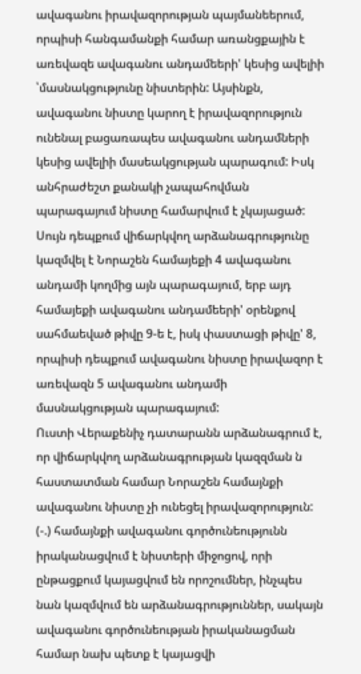ավագանու իրավազորության պայմանեերում, որպիսի հանգամանքի համար առանցքային է առեվազե ավագանու անդամեերի' կեսից ավելիի ՝մասնակցությունը նիստերին: Այսինքն, ավագանու նիստը կարող է իրավազորություն ունենալ բացառապես ավագանու անդամների կեսից ավելիի մասեակցության պարագում: Իսկ անհրաժեշտ քանակի չապահովման պարագայում նիստը համարվում է չկայացած:
Սույն դեպքում վիճարկվող արձանագրությունը կազմվել է Նորաշեն համայեքի 4 ավագանու անդամի կողմից այն պարագայում, երբ այդ համայեքի ավագանու անդամեերի' օրենքով սահմաեված թիվը 9-ե է, իսկ փաստացի թիվը' 8, որպիսի դեպքում ավագանու նիստը իրավազոր է առեվազն 5 ավագանու անդամի մասնակցության պարագայում:
Ուստի Վերաքենիչ դատարանն արձանագրում է, որ վիճարկվող արձանագրության կազզման ն հաստատման համար Նորաշեն համայնքի ավագանու նիստը չի ունեցել իրավազորություն:
(-.) համայնքի ավագանու գործունեությունն իրականացվում է նիստերի միջոցով, որի ընթացքում կայացվում են որոշումներ, ինչպես նան կազմվում են արձանագրություններ, սակայն ավագանու գործունեության իրականացման համար նախ պետք է կայացվի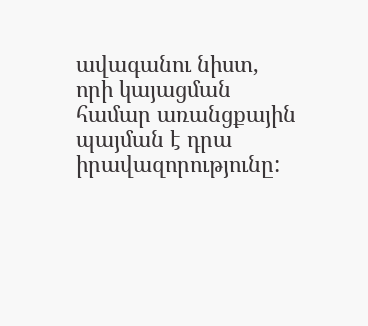ավագանու նիստ, որի կայացման համար առանցքային պայման է դրա իրավազորությունը: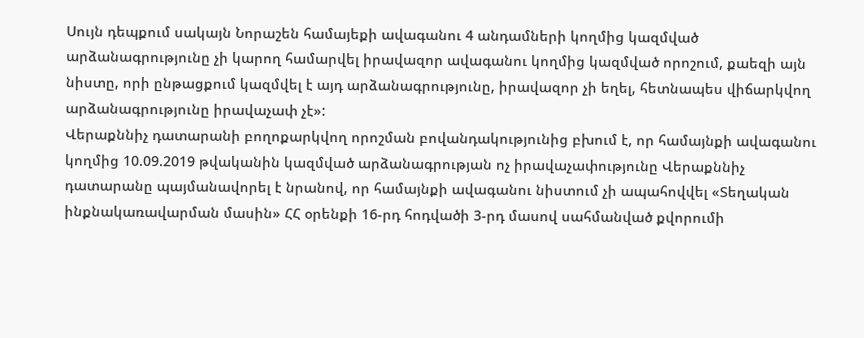Սույն դեպքում սակայն Նորաշեն համայեքի ավագանու 4 անդամների կողմից կազմված արձանագրությունը չի կարող համարվել իրավազոր ավագանու կողմից կազմված որոշում, քաեզի այն նիստը, որի ընթացքում կազմվել է այդ արձանագրությունը, իրավազոր չի եղել, հետնապես վիճարկվող արձանագրությունը իրավաչափ չէ»:
Վերաքննիչ դատարանի բողոքարկվող որոշման բովանդակությունից բխում է, որ համայնքի ավագանու կողմից 10.09.2019 թվականին կազմված արձանագրության ոչ իրավաչափությունը Վերաքննիչ դատարանը պայմանավորել է նրանով, որ համայնքի ավագանու նիստում չի ապահովվել «Տեղական ինքնակառավարման մասին» ՀՀ օրենքի 16-րդ հոդվածի 3-րդ մասով սահմանված քվորումի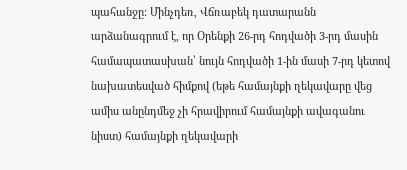պահանջը: Մինչդեռ, Վճռաբեկ դատարանն արձանագրում է, որ Օրենքի 26-րդ հոդվածի 3-րդ մասին համապատասխան՝ նույն հոդվածի 1-ին մասի 7-րդ կետով նախատեսված հիմքով (եթե համայնքի ղեկավարը վեց ամիս անընդմեջ չի հրավիրում համայնքի ավագանու նիստ) համայնքի ղեկավարի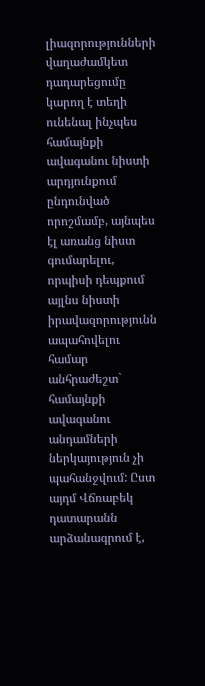լիազորությունների վաղաժամկետ դադարեցումը կարող է տեղի ունենալ ինչպես համայնքի ավագանու նիստի արդյունքում ընդունված որոշմամբ, այնպես էլ առանց նիստ գումարելու, որպիսի դեպքում այլնս նիստի իրավազորությունն ապահովելու համար անհրաժեշտ` համայնքի ավագանու անդամների ներկայություն չի պահանջվում: Ըստ այդմ Վճռաբեկ դատարանն արձանագրում է,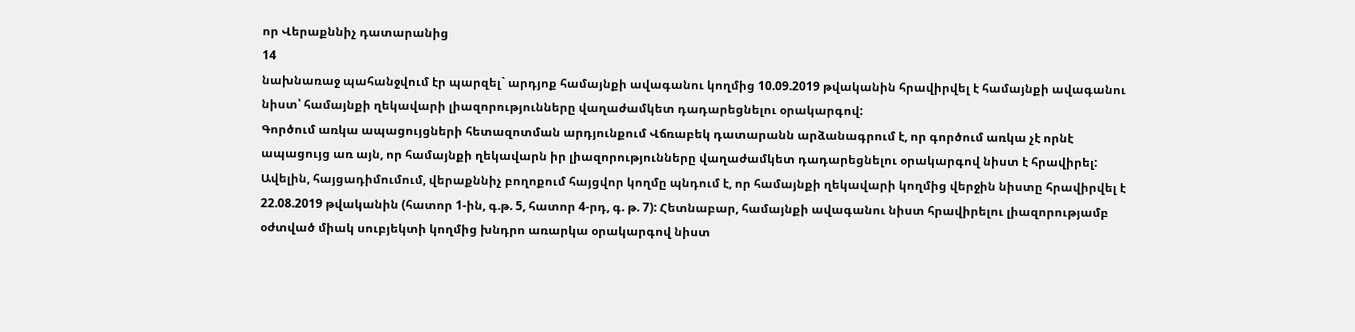որ Վերաքննիչ դատարանից
14
նախնառաջ պահանջվում էր պարզել` արդյոք համայնքի ավագանու կողմից 10.09.2019 թվականին հրավիրվել է համայնքի ավագանու նիստ՝ համայնքի ղեկավարի լիազորությունները վաղաժամկետ դադարեցնելու օրակարգով:
Գործում առկա ապացույցների հետազոտման արդյունքում Վճռաբեկ դատարանն արձանագրում է, որ գործում առկա չէ որնէ ապացույց առ այն, որ համայնքի ղեկավարն իր լիազորությունները վաղաժամկետ դադարեցնելու օրակարգով նիստ է հրավիրել: Ավելին, հայցադիմումում, վերաքննիչ բողոքում հայցվոր կողմը պնդում է, որ համայնքի ղեկավարի կողմից վերջին նիստը հրավիրվել է 22.08.2019 թվականին (հատոր 1-ին, գ.թ. 5, հատոր 4-րդ, գ. թ. 7): Հետնաբար, համայնքի ավագանու նիստ հրավիրելու լիազորությամբ օժտված միակ սուբյեկտի կողմից խնդրո առարկա օրակարգով նիստ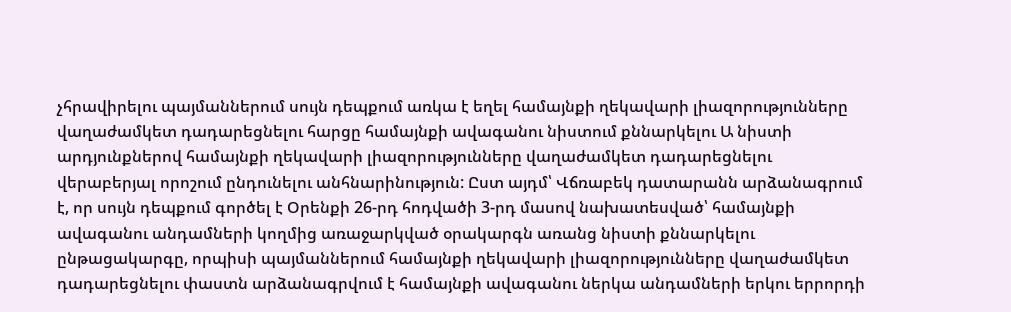չհրավիրելու պայմաններում սույն դեպքում առկա է եղել համայնքի ղեկավարի լիազորությունները վաղաժամկետ դադարեցնելու հարցը համայնքի ավագանու նիստում քննարկելու Ա նիստի արդյունքներով համայնքի ղեկավարի լիազորությունները վաղաժամկետ դադարեցնելու վերաբերյալ որոշում ընդունելու անհնարինություն: Ըստ այդմ՝ Վճռաբեկ դատարանն արձանագրում է, որ սույն դեպքում գործել է Օրենքի 26-րդ հոդվածի 3-րդ մասով նախատեսված՝ համայնքի ավագանու անդամների կողմից առաջարկված օրակարգն առանց նիստի քննարկելու ընթացակարգը, որպիսի պայմաններում համայնքի ղեկավարի լիազորությունները վաղաժամկետ դադարեցնելու փաստն արձանագրվում է համայնքի ավագանու ներկա անդամների երկու երրորդի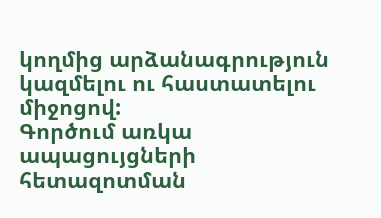կողմից արձանագրություն կազմելու ու հաստատելու միջոցով:
Գործում առկա ապացույցների հետազոտման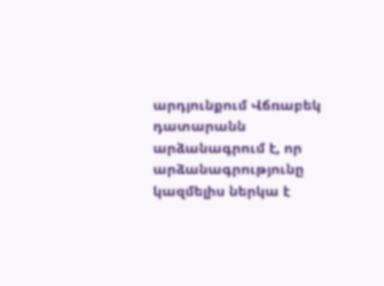արդյունքում Վճռաբեկ դատարանն արձանագրում է, որ արձանագրությունը կազմելիս ներկա է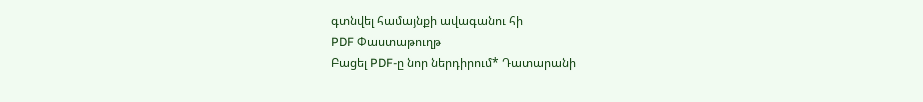գտնվել համայնքի ավագանու հի
PDF Փաստաթուղթ
Բացել PDF-ը նոր ներդիրում* Դատարանի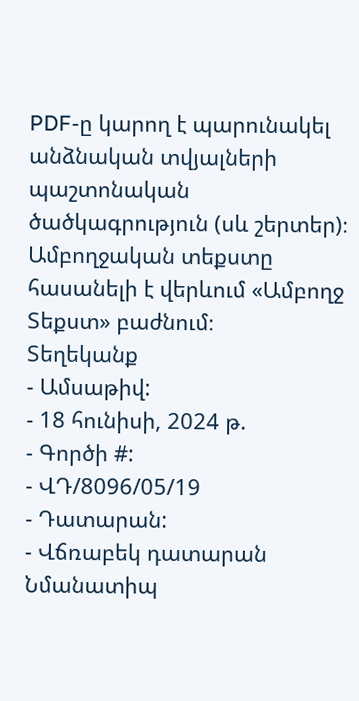PDF-ը կարող է պարունակել անձնական տվյալների պաշտոնական ծածկագրություն (սև շերտեր)։ Ամբողջական տեքստը հասանելի է վերևում «Ամբողջ Տեքստ» բաժնում։
Տեղեկանք
- Ամսաթիվ:
- 18 հունիսի, 2024 թ.
- Գործի #:
- ՎԴ/8096/05/19
- Դատարան:
- Վճռաբեկ դատարան
Նմանատիպ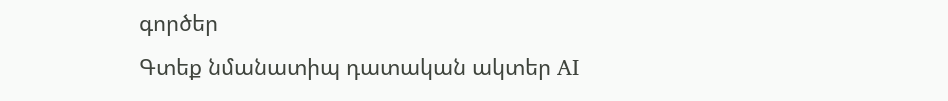գործեր
Գտեք նմանատիպ դատական ակտեր AI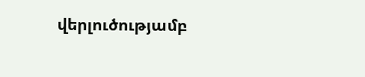վերլուծությամբ